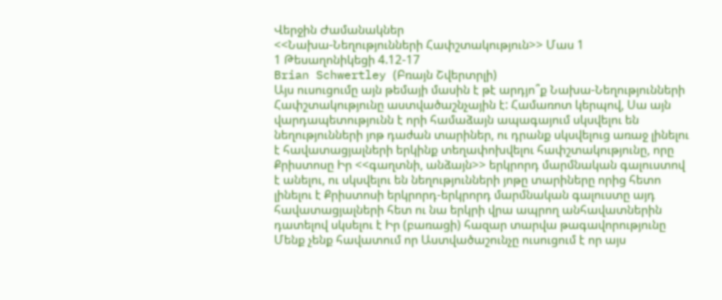Վերջին Ժամանակներ
<<Նախա-Նեղությունների Հափշտակություն>> Մաս 1
1 Թեսաղոնիկեցի 4.12-17
Brian Schwertley (Բռայն Շվերտրլի)
Այս ուսուցումը այն թեմայի մասին է թէ արդյո՞ք Նախա-Նեղությունների Հափշտակությունը աստվածաշնչային է: Համառոտ կերպով, Սա այն վարդապետությունն է որի համաձայն ապագայում սկսվելու են նեղությունների յոթ դաժան տարիներ, ու դրանք սկսվելուց առաջ լինելու է հավատացյալների երկինք տեղափոխվելու հափշտակությունը, որը Քրիստոսը Իր <<գաղտնի, անձայն>> երկրորդ մարմնական գալուստով է անելու, ու սկսվելու են նեղությունների յոթը տարիները որից հետո լինելու է Քրիստոսի երկրորդ-երկրորդ մարմնական գալուստը այդ հավատացյալների հետ ու նա երկրի վրա ապրող անհավատներին դատելով սկսելու է Իր (բառացի) հազար տարվա թագավորությունը
Մենք չենք հավատում որ Աստվածաշունչը ուսուցում է որ այս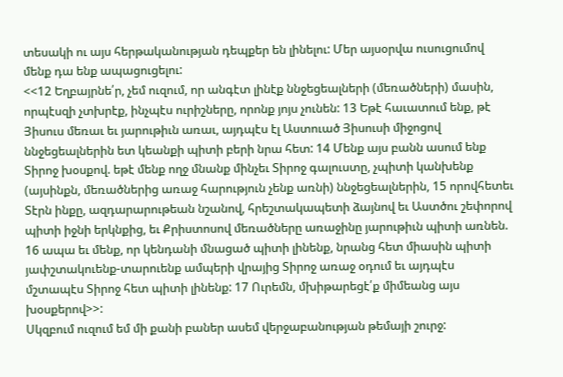տեսակի ու այս հերթականության դեպքեր են լինելու: Մեր այսօրվա ուսուցումով մենք դա ենք ապացուցելու:
<<12 Եղբայրնե՛ր, չեմ ուզում, որ անգէտ լինէք ննջեցեալների (մեռածների) մասին, որպէսզի չտխրէք, ինչպէս ուրիշները, որոնք յոյս չունեն: 13 Եթէ հաւատում ենք, թէ Յիսուս մեռաւ եւ յարութիւն առաւ, այդպէս էլ Աստուած Յիսուսի միջոցով ննջեցեալներին ետ կեանքի պիտի բերի նրա հետ: 14 Մենք այս բանն ասում ենք Տիրոջ խօսքով. եթէ մենք ողջ մնանք մինչեւ Տիրոջ գալուստը, չպիտի կանխենք (այսինքն, մեռածներից առաջ հարություն չենք առնի) ննջեցեալներին, 15 որովհետեւ Տէրն ինքը, ազդարարութեան նշանով, հրեշտակապետի ձայնով եւ Աստծու շեփորով պիտի իջնի երկնքից, եւ Քրիստոսով մեռածները առաջինը յարութիւն պիտի առնեն. 16 ապա եւ մենք, որ կենդանի մնացած պիտի լինենք, նրանց հետ միասին պիտի յափշտակուենք-տարուենք ամպերի վրայից Տիրոջ առաջ օդում եւ այդպէս մշտապէս Տիրոջ հետ պիտի լինենք: 17 Ուրեմն, մխիթարեցէ՛ք միմեանց այս խօսքերով>>:
Սկզբում ուզում եմ մի քանի բաներ ասեմ վերջաբանության թեմայի շուրջ: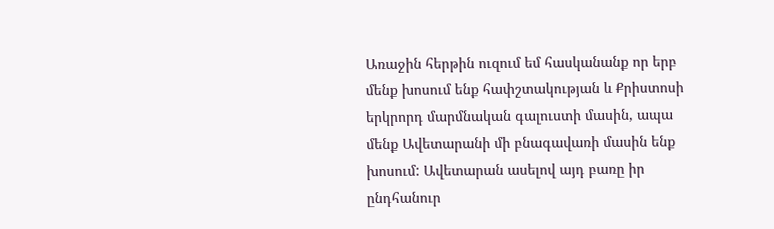Առաջին հերթին ուզում եմ հասկանանք որ երբ մենք խոսում ենք հափշտակության և Քրիստոսի երկրորդ մարմնական գալուստի մասին, ապա մենք Ավետարանի մի բնագավառի մասին ենք խոսում: Ավետարան ասելով այդ բառը իր ընդհանուր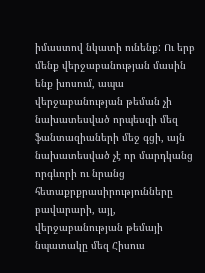իմաստով նկատի ունենք: Ու երբ մենք վերջաբանության մասին ենք խոսում, ապա վերջաբանության թեման չի նախատեսված որպեսզի մեզ ֆանտազիաների մեջ գցի, այն նախատեսված չէ որ մարդկանց որգևորի ու նրանց հետաքրքրասիրությունները բավարարի, այլ, վերջաբանության թեմայի նպատակը մեզ Հիսուս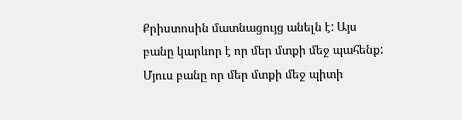Քրիստոսին մատնացույց անելն է: Այս բանը կարևոր է որ մեր մտքի մեջ պահենք: Մյուս բանը որ մեր մտքի մեջ պիտի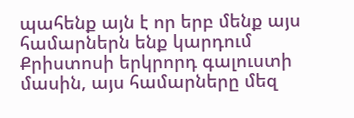պահենք այն է որ երբ մենք այս համարներն ենք կարդում Քրիստոսի երկրորդ գալուստի մասին, այս համարները մեզ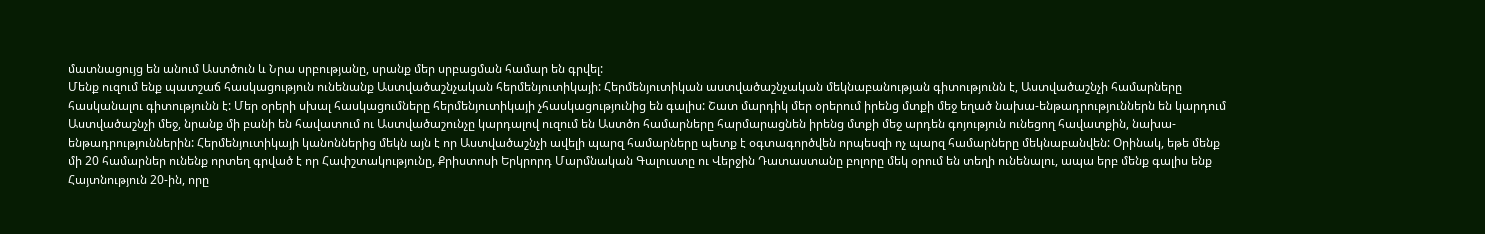մատնացույց են անում Աստծուն և Նրա սրբությանը, սրանք մեր սրբացման համար են գրվել:
Մենք ուզում ենք պատշաճ հասկացություն ունենանք Աստվածաշնչական հերմենյուտիկայի: Հերմենյուտիկան աստվածաշնչական մեկնաբանության գիտությունն է, Աստվածաշնչի համարները հասկանալու գիտությունն է: Մեր օրերի սխալ հասկացումները հերմենյուտիկայի չհասկացությունից են գալիս: Շատ մարդիկ մեր օրերում իրենց մտքի մեջ եղած նախա-ենթադրություններն են կարդում Աստվածաշնչի մեջ, նրանք մի բանի են հավատում ու Աստվածաշունչը կարդալով ուզում են Աստծո համարները հարմարացնեն իրենց մտքի մեջ արդեն գոյություն ունեցող հավատքին, նախա-ենթադրություններին: Հերմենյուտիկայի կանոններից մեկն այն է որ Աստվածաշնչի ավելի պարզ համարները պետք է օգտագործվեն որպեսզի ոչ պարզ համարները մեկնաբանվեն: Օրինակ, եթե մենք մի 20 համարներ ունենք որտեղ գրված է որ Հափշտակությունը, Քրիստոսի Երկրորդ Մարմնական Գալուստը ու Վերջին Դատաստանը բոլորը մեկ օրում են տեղի ունենալու, ապա երբ մենք գալիս ենք Հայտնություն 20-ին, որը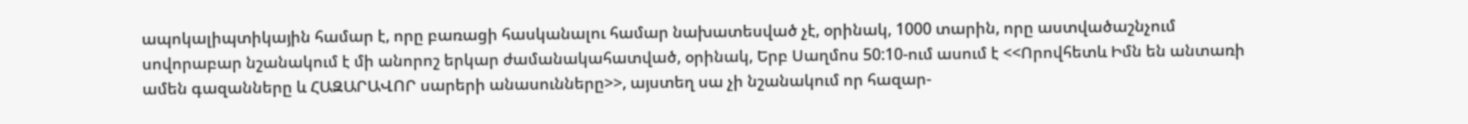ապոկալիպտիկային համար է, որը բառացի հասկանալու համար նախատեսված չէ, օրինակ, 1000 տարին, որը աստվածաշնչում սովորաբար նշանակում է մի անորոշ երկար ժամանակահատված, օրինակ, Երբ Սաղմոս 50:10-ում ասում է <<Որովհետև Իմն են անտառի ամեն գազանները և ՀԱԶԱՐԱՎՈՐ սարերի անասունները>>, այստեղ սա չի նշանակում որ հազար-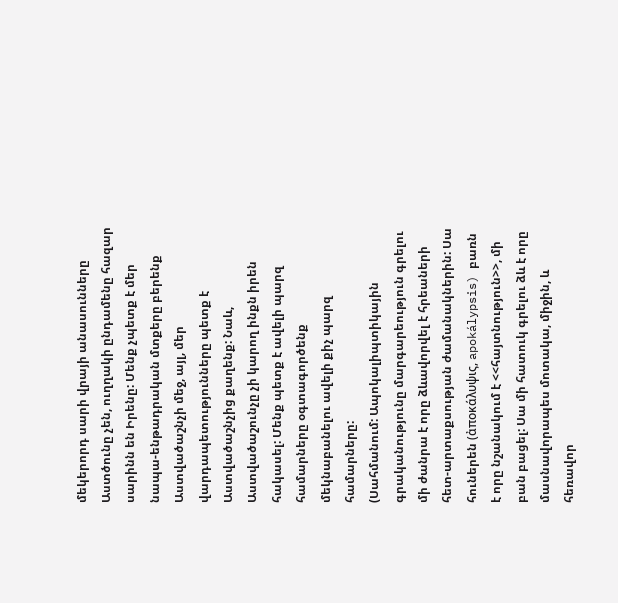մեկերորդ սարի վրայի անասունները Աստծունը չեն, ուղղակի ընդամենը հազար սարինն են Իրենը: Մենք չպետք է մեր նապա-ենթադրական մտքերը բերենք Աստվածաշնչի մեջ, այլ, մեր վարդապետությունները պետք է Աստվածաշնչից քաղենք: Նաև, Աստվածաշունչը չի կարող ինքն իրեն հակասել: Մենք պետք է ավելի պարզ համարները օգտագործենք մեկնաբանելու ավելի քիչ պարզ համարները:
(Սահմանում: Ապոկալիպտիկային գրականությունը մարգարեություն գրելու մի ժանրա է որը ձևավորվել է հրեաների հետ-արտաքսության ժամանակներին: Սա հուներեն (ἀποκάλυψις, apokálypsis) բառն է որը նշանակում է <<հայտնություն>>, մի բան բացել: Սա մի հատուկ գրելու ձև է որը մասնավորապես մոտակա, միջին, և հեռավոր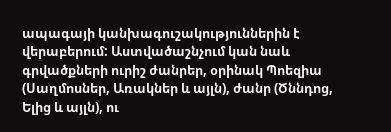ապագայի կանխագուշակություններին է վերաբերում: Աստվածաշնչում կան նաև գրվածքների ուրիշ ժանրեր, օրինակ Պոեզիա (Սաղմոսներ, Առակներ և այլն), ժանր (Ծննդոց, Ելից և այլն), ու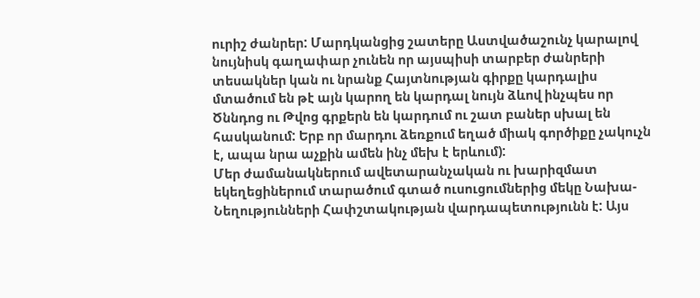ուրիշ ժանրեր: Մարդկանցից շատերը Աստվածաշունչ կարալով նույնիսկ գաղափար չունեն որ այսպիսի տարբեր ժանրերի տեսակներ կան ու նրանք Հայտնության գիրքը կարդալիս մտածում են թէ այն կարող են կարդալ նույն ձևով ինչպես որ Ծննդոց ու Թվոց գրքերն են կարդում ու շատ բաներ սխալ են հասկանում: Երբ որ մարդու ձեռքում եղած միակ գործիքը չակուչն է, ապա նրա աչքին ամեն ինչ մեխ է երևում):
Մեր ժամանակներում ավետարանչական ու խարիզմատ եկեղեցիներում տարածում գտած ուսուցումներից մեկը Նախա-Նեղությունների Հափշտակության վարդապետությունն է: Այս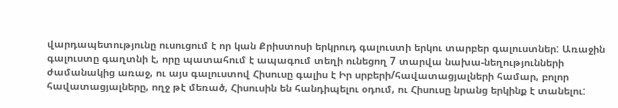վարդապետությունը ուսուցում է որ կան Քրիստոսի երկրուդ գալուստի երկու տարբեր գալուստներ: Առաջին գալուստը գաղտնի է, որը պատահում է ապագում տեղի ունեցող 7 տարվա նախա-նեղությունների ժամանակից առաջ, ու այս գալուստով Հիսուսը գալիս է Իր սրբերի/հավատացյալների համար, բոլոր հավատացյալները, ողջ թէ մեռած, Հիսուսին են հանդիպելու օդում, ու Հիսուսը նրանց երկինք է տանելու: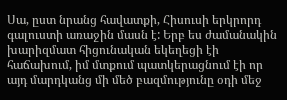Սա, ըստ նրանց հավատքի, Հիսուսի երկրորդ գալուստի առաջին մասն է: Երբ ես ժամանակին խարիզմատ հիցունական եկեղեցի էի հաճախում, իմ մտքում պատկերացնում էի որ այդ մարդկանց մի մեծ բազմությունը օդի մեջ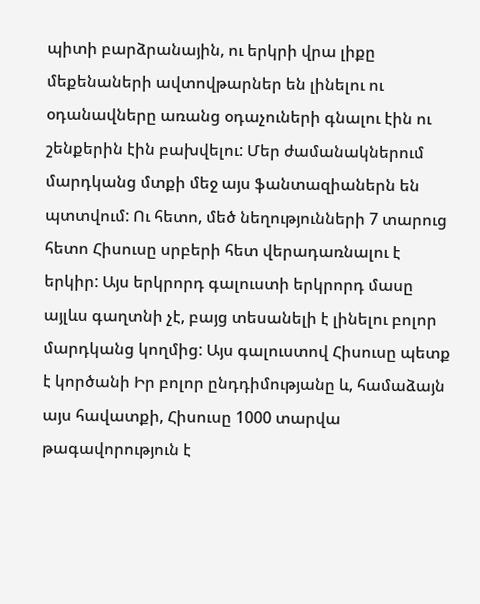պիտի բարձրանային, ու երկրի վրա լիքը մեքենաների ավտովթարներ են լինելու ու օդանավները առանց օդաչուների գնալու էին ու շենքերին էին բախվելու: Մեր ժամանակներում մարդկանց մտքի մեջ այս ֆանտազիաներն են պտտվում: Ու հետո, մեծ նեղությունների 7 տարուց հետո Հիսուսը սրբերի հետ վերադառնալու է երկիր: Այս երկրորդ գալուստի երկրորդ մասը այլևս գաղտնի չէ, բայց տեսանելի է լինելու բոլոր մարդկանց կողմից: Այս գալուստով Հիսուսը պետք է կործանի Իր բոլոր ընդդիմությանը և, համաձայն այս հավատքի, Հիսուսը 1000 տարվա թագավորություն է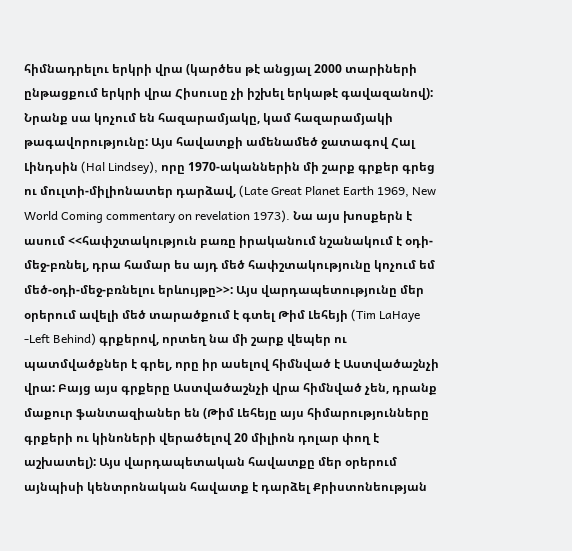հիմնադրելու երկրի վրա (կարծես թէ անցյալ 2000 տարիների ընթացքում երկրի վրա Հիսուսը չի իշխել երկաթէ գավազանով): Նրանք սա կոչում են հազարամյակը, կամ հազարամյակի թագավորությունը: Այս հավատքի ամենամեծ ջատագով Հալ Լինդսին (Hal Lindsey), որը 1970-ականներին մի շարք գրքեր գրեց ու մուլտի-միլիոնատեր դարձավ, (Late Great Planet Earth 1969, New World Coming commentary on revelation 1973). Նա այս խոսքերն է ասում <<հափշտակություն բառը իրականում նշանակում է օդի-մեջ-բռնել, դրա համար ես այդ մեծ հափշտակությունը կոչում եմ մեծ-օդի-մեջ-բռնելու երևույթը>>: Այս վարդապետությունը մեր օրերում ավելի մեծ տարածքում է գտել Թիմ Լեհեյի (Tim LaHaye -Left Behind) գրքերով, որտեղ նա մի շարք վեպեր ու պատմվածքներ է գրել, որը իր ասելով հիմնված է Աստվածաշնչի վրա: Բայց այս գրքերը Աստվածաշնչի վրա հիմնված չեն, դրանք մաքուր ֆանտազիաներ են (Թիմ Լեհեյը այս հիմարությունները գրքերի ու կինոների վերածելով 20 միլիոն դոլար փող է աշխատել): Այս վարդապետական հավատքը մեր օրերում այնպիսի կենտրոնական հավատք է դարձել Քրիստոնեության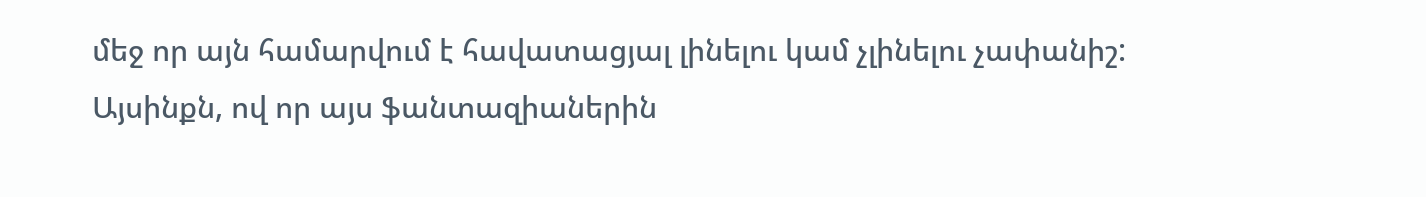մեջ որ այն համարվում է հավատացյալ լինելու կամ չլինելու չափանիշ: Այսինքն, ով որ այս ֆանտազիաներին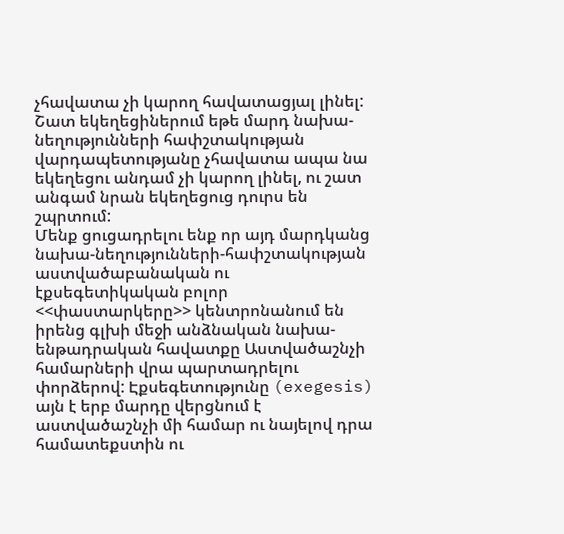չհավատա չի կարող հավատացյալ լինել: Շատ եկեղեցիներում եթե մարդ նախա-նեղությունների հափշտակության վարդապետությանը չհավատա ապա նա եկեղեցու անդամ չի կարող լինել, ու շատ անգամ նրան եկեղեցուց դուրս են շպրտում:
Մենք ցուցադրելու ենք որ այդ մարդկանց նախա-նեղությունների-հափշտակության աստվածաբանական ու էքսեգետիկական բոլոր <<փաստարկերը>> կենտրոնանում են իրենց գլխի մեջի անձնական նախա-ենթադրական հավատքը Աստվածաշնչի համարների վրա պարտադրելու փորձերով: Էքսեգետությունը (exegesis) այն է երբ մարդը վերցնում է աստվածաշնչի մի համար ու նայելով դրա համատեքստին ու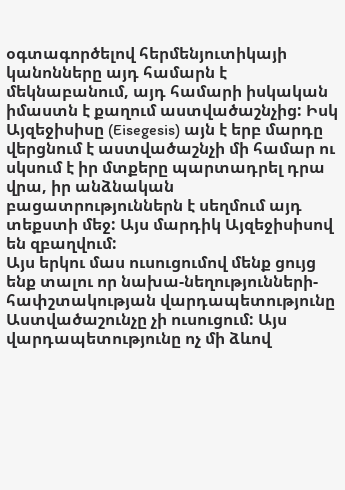օգտագործելով հերմենյուտիկայի կանոնները այդ համարն է մեկնաբանում, այդ համարի իսկական իմաստն է քաղում աստվածաշնչից: Իսկ Այզեջիսիսը (Eisegesis) այն է երբ մարդը վերցնում է աստվածաշնչի մի համար ու սկսում է իր մտքերը պարտադրել դրա վրա, իր անձնական բացատրություններն է սեղմում այդ տեքստի մեջ: Այս մարդիկ Այզեջիսիսով են զբաղվում:
Այս երկու մաս ուսուցումով մենք ցույց ենք տալու որ նախա-նեղությունների-հափշտակության վարդապետությունը Աստվածաշունչը չի ուսուցում: Այս վարդապետությունը ոչ մի ձևով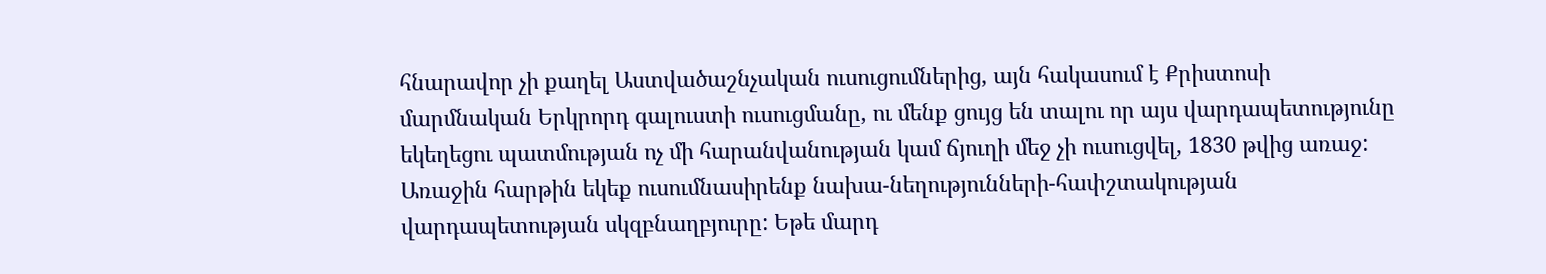հնարավոր չի քաղել Աստվածաշնչական ուսուցումներից, այն հակասում է Քրիստոսի մարմնական Երկրորդ գալուստի ուսուցմանը, ու մենք ցույց են տալու որ այս վարդապետությունը եկեղեցու պատմության ոչ մի հարանվանության կամ ճյուղի մեջ չի ուսուցվել, 1830 թվից առաջ:
Առաջին հարթին եկեք ուսումնասիրենք նախա-նեղությունների-հափշտակության վարդապետության սկզբնաղբյուրը: Եթե մարդ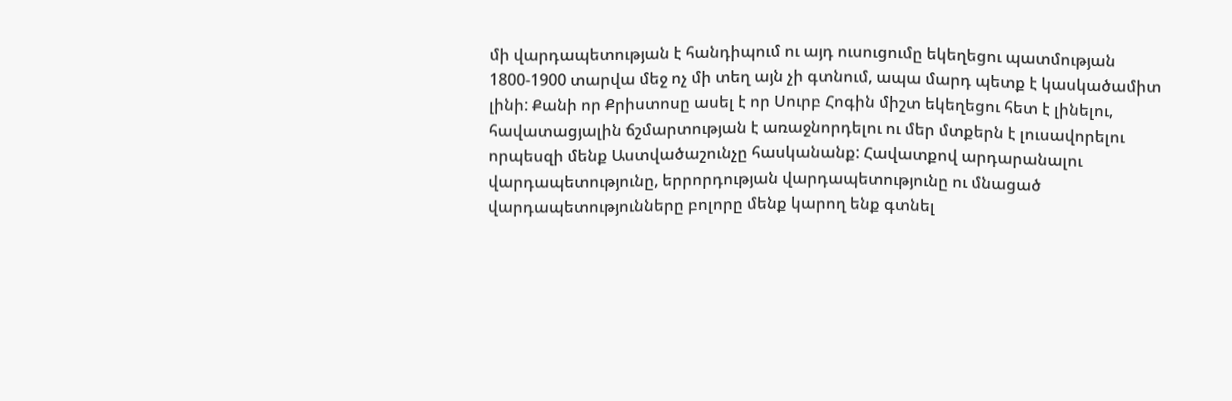մի վարդապետության է հանդիպում ու այդ ուսուցումը եկեղեցու պատմության 1800-1900 տարվա մեջ ոչ մի տեղ այն չի գտնում, ապա մարդ պետք է կասկածամիտ լինի: Քանի որ Քրիստոսը ասել է որ Սուրբ Հոգին միշտ եկեղեցու հետ է լինելու, հավատացյալին ճշմարտության է առաջնորդելու ու մեր մտքերն է լուսավորելու որպեսզի մենք Աստվածաշունչը հասկանանք: Հավատքով արդարանալու վարդապետությունը, երրորդության վարդապետությունը ու մնացած վարդապետությունները բոլորը մենք կարող ենք գտնել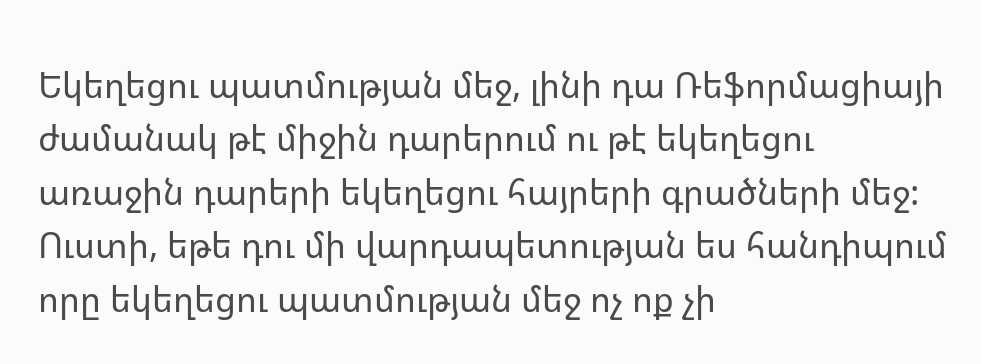Եկեղեցու պատմության մեջ, լինի դա Ռեֆորմացիայի ժամանակ թէ միջին դարերում ու թէ եկեղեցու առաջին դարերի եկեղեցու հայրերի գրածների մեջ: Ուստի, եթե դու մի վարդապետության ես հանդիպում որը եկեղեցու պատմության մեջ ոչ ոք չի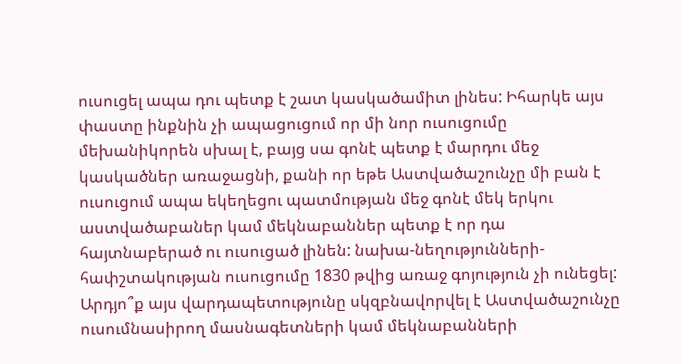ուսուցել ապա դու պետք է շատ կասկածամիտ լինես: Իհարկե այս փաստը ինքնին չի ապացուցում որ մի նոր ուսուցումը մեխանիկորեն սխալ է, բայց սա գոնէ պետք է մարդու մեջ կասկածներ առաջացնի, քանի որ եթե Աստվածաշունչը մի բան է ուսուցում ապա եկեղեցու պատմության մեջ գոնէ մեկ երկու աստվածաբաներ կամ մեկնաբաններ պետք է որ դա հայտնաբերած ու ուսուցած լինեն: նախա-նեղությունների-հափշտակության ուսուցումը 1830 թվից առաջ գոյություն չի ունեցել: Արդյո՞ք այս վարդապետությունը սկզբնավորվել է Աստվածաշունչը ուսումնասիրող մասնագետների կամ մեկնաբանների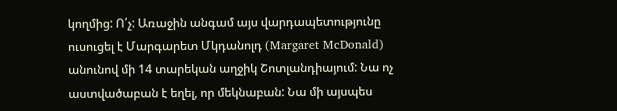կողմից: Ո՛չ: Առաջին անգամ այս վարդապետությունը ուսուցել է Մարգարետ Մկդանոլդ (Margaret McDonald) անունով մի 14 տարեկան աղջիկ Շոտլանդիայում: Նա ոչ աստվածաբան է եղել, որ մեկնաբան: Նա մի այսպես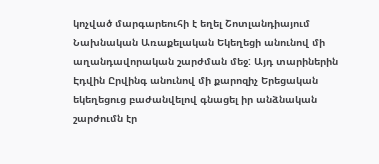կոչված մարգարեուհի է եղել Շոտլանդիայում Նախնական Առաքելական Եկեղեցի անունով մի աղանդավորական շարժման մեջ: Այդ տարիներին Էդվին Ըրվինգ անունով մի քարոզիչ Երեցական եկեղեցուց բաժանվելով գնացել իր անձնական շարժումն էր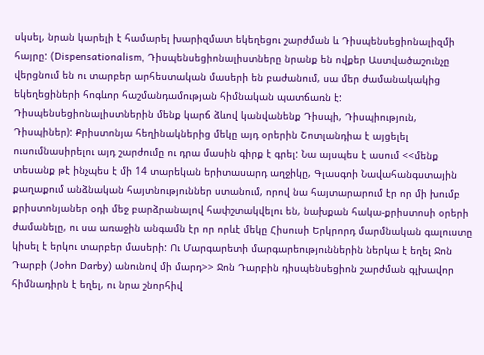սկսել, նրան կարելի է համարել խարիզմատ եկեղեցու շարժման և Դիսպենսեցիոնալիզմի հայրը: (Dispensationalism, Դիսպենսեցիոնալիստները նրանք են ովքեր Աստվածաշունչը վերցնում են ու տարբեր արհեստական մասերի են բաժանում, սա մեր ժամանակակից եկեղեցիների հոգևոր հաշմանդամության հիմնական պատճառն է: Դիսպենսեցիոնալիստներին մենք կարճ ձևով կանվանենք Դիսպի, Դիսպիություն, Դիսպիներ): Քրիստոնյա հեղինակներից մեկը այդ օրերին Շոտլանդիա է այցելել ուսումնասիրելու այդ շարժումը ու դրա մասին գիրք է գրել: Նա այսպես է ասում <<մենք տեսանք թէ ինչպես է մի 14 տարեկան երիտասարդ աղջիկը, Գլասգոի Նավահանգստային քաղաքում անձնական հայտնություններ ստանում, որով նա հայտարարում էր որ մի խումբ քրիստոնյաներ օդի մեջ բարձրանալով հափշտակվելու են, նախքան հակա-քրիստոսի օրերի ժամանելը, ու սա առաջին անգամն էր որ որևէ մեկը Հիսուսի Երկրորդ մարմնական գալուստը կիսել է երկու տարբեր մասերի: Ու Մարգարետի մարգարեություններին ներկա է եղել Ջոն Դարբի (John Darby) անունով մի մարդ>> Ջոն Դարբին դիսպենսեցիոն շարժման գլխավոր հիմնադիրն է եղել, ու նրա շնորհիվ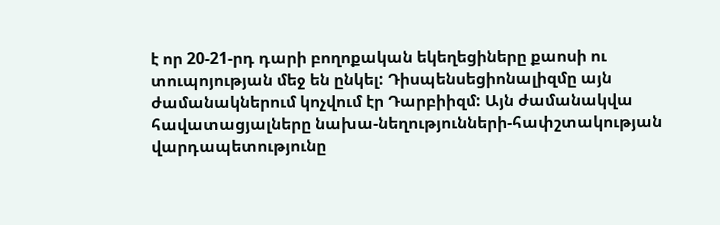է որ 20-21-րդ դարի բողոքական եկեղեցիները քաոսի ու տուպոյության մեջ են ընկել: Դիսպենսեցիոնալիզմը այն ժամանակներում կոչվում էր Դարբիիզմ: Այն ժամանակվա հավատացյալները նախա-նեղությունների-հափշտակության վարդապետությունը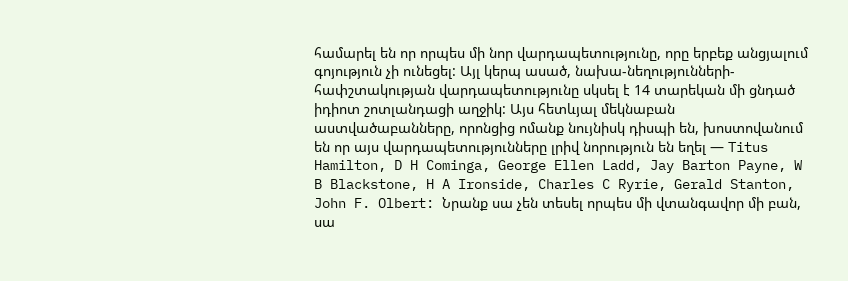համարել են որ որպես մի նոր վարդապետությունը, որը երբեք անցյալում գոյություն չի ունեցել: Այլ կերպ ասած, նախա-նեղությունների-հափշտակության վարդապետությունը սկսել է 14 տարեկան մի ցնդած իդիոտ շոտլանդացի աղջիկ: Այս հետևյալ մեկնաբան աստվածաբանները, որոնցից ոմանք նույնիսկ դիսպի են, խոստովանում են որ այս վարդապետությունները լրիվ նորություն են եղել — Titus Hamilton, D H Cominga, George Ellen Ladd, Jay Barton Payne, W B Blackstone, H A Ironside, Charles C Ryrie, Gerald Stanton, John F. Olbert: Նրանք սա չեն տեսել որպես մի վտանգավոր մի բան, սա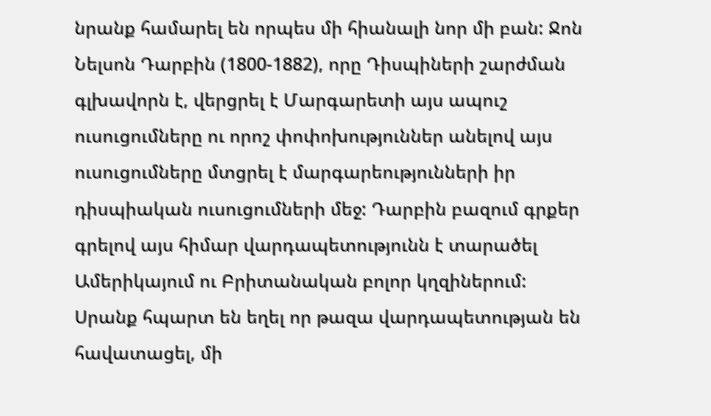նրանք համարել են որպես մի հիանալի նոր մի բան: Ջոն Նելսոն Դարբին (1800-1882), որը Դիսպիների շարժման գլխավորն է, վերցրել է Մարգարետի այս ապուշ ուսուցումները ու որոշ փոփոխություններ անելով այս ուսուցումները մտցրել է մարգարեությունների իր դիսպիական ուսուցումների մեջ: Դարբին բազում գրքեր գրելով այս հիմար վարդապետությունն է տարածել Ամերիկայում ու Բրիտանական բոլոր կղզիներում: Սրանք հպարտ են եղել որ թազա վարդապետության են հավատացել, մի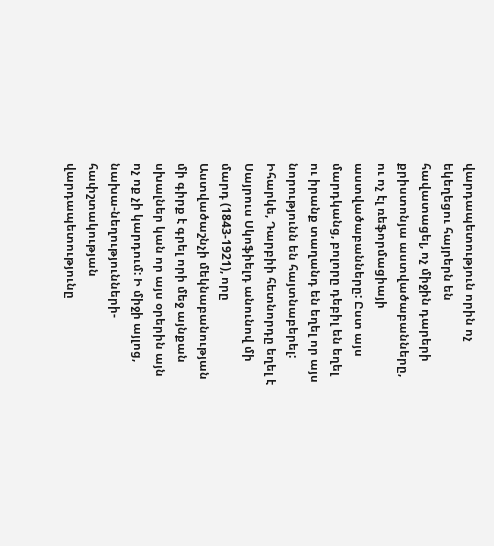վարդապետություն որին ոչ եկեղեցու հայրերն են հավատացել, ոչ միջին դարերի քրիստոնյա աստվածաբանները, ու ոչ էլ ռեֆորմացիայի աստվածաբանները: Ըստ այս մարդկանց, բոլորը դեբիլ են եղել ու իրանք տաղանդ են եղել որ այս նորությունն են հայտնաբերել: Իհարկե, Դարբիի հետնորդը եղել է Սայրուս Սկոֆիելդ անունով մի մարդ (1843-1921), որը Աստվածաշնչի մեկնաբանության մի գիրք է գրել որի մեջ այնքան սխալներ կան որ այս օրերին այն ոչ ոք չի կարդում: Ի միջի այլոց, նախա-նեղությունների-հափշտակության վարդապետությունը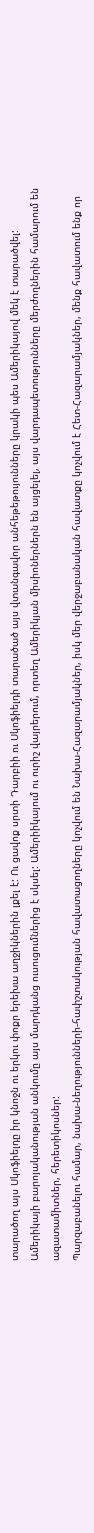տարածող այս Սկոֆիելդը իր կնոջն ու երկու փոքր երեխա աղջիկներին լքել է: Ու ցավոք սրտի Դարբիի ու Սկոֆիելդի տարածած այս վտանգավոր անհեթեթույունները կրակի պես Ամերիկայով մեկ է տարածվել: Ամերիկայի բարոյականության անկումը այս մարդկանց ուսուցումներից է սկսել: Ամերիիկայում ու ուրիշ վայրերում, որտեղ Ամերիկյան միսիոներներն են այցելել, այս վարդապետությունները մերժողներին համարում են ազատամիտներ, հերետիկոսներ:
Պարզաբանելու համար, նախա-նեղությունների-հափշտակության հավատացողները կոչվում են Նախա-Հազարամյակներ, իսկ մեր վերջաբանական հավատքը կոչվում է Հետ-Հազարամյակներ, մենք հավատում ենք որ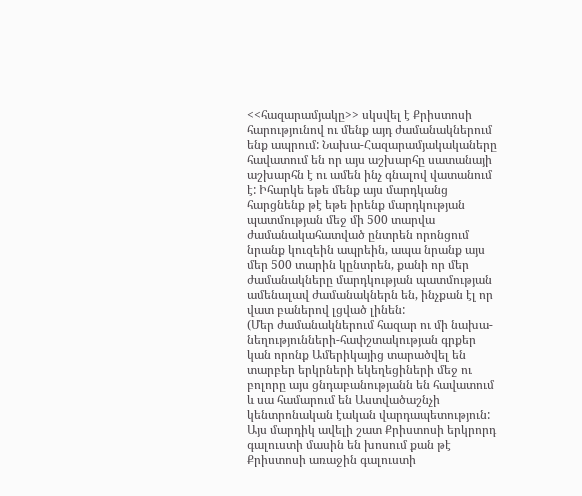<<հազարամյակը>> սկսվել է Քրիստոսի հարությունով ու մենք այդ ժամանակներում ենք ապրում: Նախա-Հազարամյակակաները հավատում են որ այս աշխարհը սատանայի աշխարհն է ու ամեն ինչ գնալով վատանում է: Իհարկե եթե մենք այս մարդկանց հարցնենք թէ եթե իրենք մարդկության պատմության մեջ մի 500 տարվա ժամանակահատված ընտրեն որոնցում նրանք կուզեին ապրեին, ապա նրանք այս մեր 500 տարին կընտրեն, քանի որ մեր ժամանակները մարդկության պատմության ամենալավ ժամանակներն են, ինչքան էլ որ վատ բաներով լցված լինեն:
(Մեր ժամանակներում հազար ու մի նախա-նեղությունների-հափշտակության գրքեր կան որոնք Ամերիկայից տարածվել են տարբեր երկրների եկեղեցիների մեջ ու բոլորը այս ցնդաբանությանն են հավատում և սա համարում են Աստվածաշնչի կենտրոնական էական վարդապետություն: Այս մարդիկ ավելի շատ Քրիստոսի երկրորդ գալուստի մասին են խոսում քան թէ Քրիստոսի առաջին գալուստի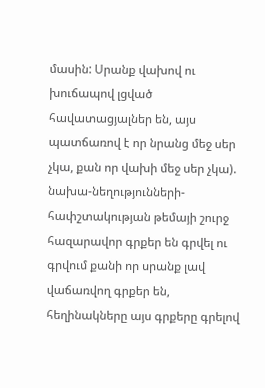մասին: Սրանք վախով ու խուճապով լցված հավատացյալներ են, այս պատճառով է որ նրանց մեջ սեր չկա, քան որ վախի մեջ սեր չկա).
նախա-նեղությունների-հափշտակության թեմայի շուրջ հազարավոր գրքեր են գրվել ու գրվում քանի որ սրանք լավ վաճառվող գրքեր են, հեղինակները այս գրքերը գրելով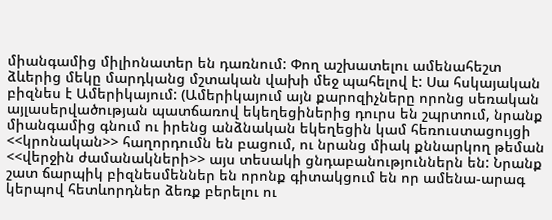միանգամից միլիոնատեր են դառնում: Փող աշխատելու ամենահեշտ ձևերից մեկը մարդկանց մշտական վախի մեջ պահելով է: Սա հսկայական բիզնես է Ամերիկայում: (Ամերիկայում այն քարոզիչները որոնց սեռական այլասերվածության պատճառով եկեղեցիներից դուրս են շպրտում, նրանք միանգամից գնում ու իրենց անձնական եկեղեցին կամ հեռուստացույցի <<կրոնական>> հաղորդումն են բացում, ու նրանց միակ քննարկող թեման <<վերջին ժամանակների>> այս տեսակի ցնդաբանություններն են: Նրանք շատ ճարպիկ բիզնեսմեններ են որոնք գիտակցում են որ ամենա-արագ կերպով հետևորդներ ձեռք բերելու ու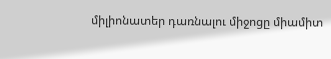միլիոնատեր դառնալու միջոցը միամիտ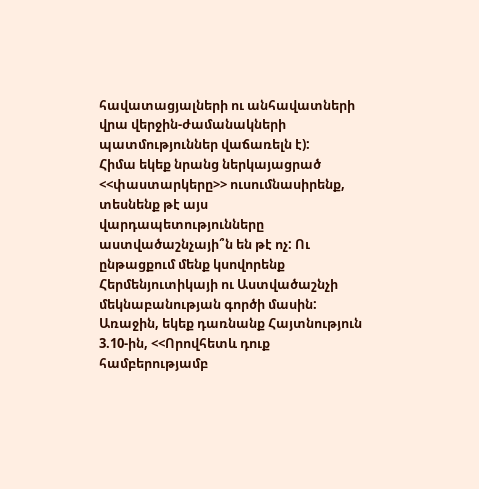հավատացյալների ու անհավատների վրա վերջին-ժամանակների պատմություններ վաճառելն է):
Հիմա եկեք նրանց ներկայացրած <<փաստարկերը>> ուսումնասիրենք, տեսնենք թէ այս վարդապետությունները աստվածաշնչայի՞ն են թէ ոչ: Ու ընթացքում մենք կսովորենք Հերմենյուտիկայի ու Աստվածաշնչի մեկնաբանության գործի մասին:
Առաջին, եկեք դառնանք Հայտնություն 3.10-ին, <<Որովհետև դուք համբերությամբ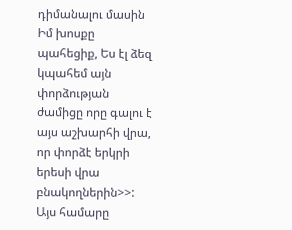դիմանալու մասին Իմ խոսքը պահեցիք, Ես էլ ձեզ կպահեմ այն փորձության ժամիցը որը գալու է այս աշխարհի վրա, որ փորձէ երկրի երեսի վրա բնակողներին>>: Այս համարը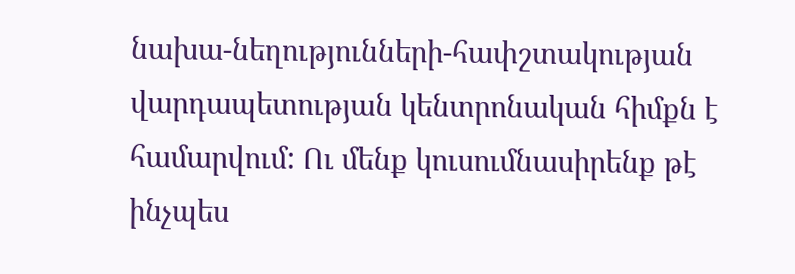նախա-նեղությունների-հափշտակության վարդապետության կենտրոնական հիմքն է համարվում: Ու մենք կուսումնասիրենք թէ ինչպես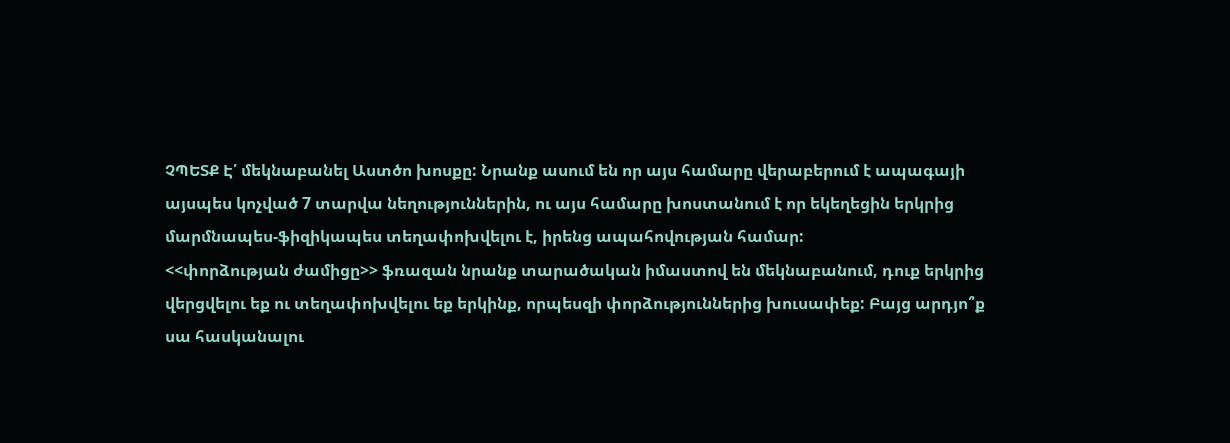ՉՊԵՏՔ Է՛ մեկնաբանել Աստծո խոսքը: Նրանք ասում են որ այս համարը վերաբերում է ապագայի այսպես կոչված 7 տարվա նեղություններին, ու այս համարը խոստանում է որ եկեղեցին երկրից մարմնապես-ֆիզիկապես տեղափոխվելու է, իրենց ապահովության համար:
<<փորձության ժամիցը>> ֆռազան նրանք տարածական իմաստով են մեկնաբանում, դուք երկրից վերցվելու եք ու տեղափոխվելու եք երկինք, որպեսզի փորձություններից խուսափեք: Բայց արդյո՞ք սա հասկանալու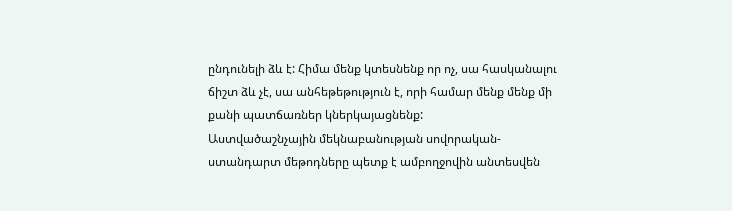ընդունելի ձև է: Հիմա մենք կտեսնենք որ ոչ, սա հասկանալու ճիշտ ձև չէ, սա անհեթեթություն է, որի համար մենք մենք մի քանի պատճառներ կներկայացնենք:
Աստվածաշնչային մեկնաբանության սովորական-ստանդարտ մեթոդները պետք է ամբողջովին անտեսվեն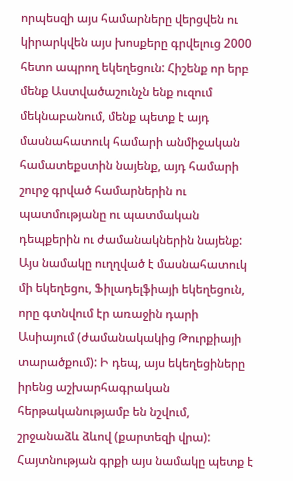որպեսզի այս համարները վերցվեն ու կիրարկվեն այս խոսքերը գրվելուց 2000 հետո ապրող եկեղեցուն: Հիշենք որ երբ մենք Աստվածաշունչն ենք ուզում մեկնաբանում, մենք պետք է այդ մասնահատուկ համարի անմիջական համատեքստին նայենք, այդ համարի շուրջ գրված համարներին ու պատմությանը ու պատմական դեպքերին ու ժամանակներին նայենք: Այս նամակը ուղղված է մասնահատուկ մի եկեղեցու, Ֆիլադելֆիայի եկեղեցուն, որը գտնվում էր առաջին դարի Ասիայում (ժամանակակից Թուրքիայի տարածքում): Ի դեպ, այս եկեղեցիները իրենց աշխարհագրական հերթականությամբ են նշվում, շրջանաձև ձևով (քարտեզի վրա): Հայտնության գրքի այս նամակը պետք է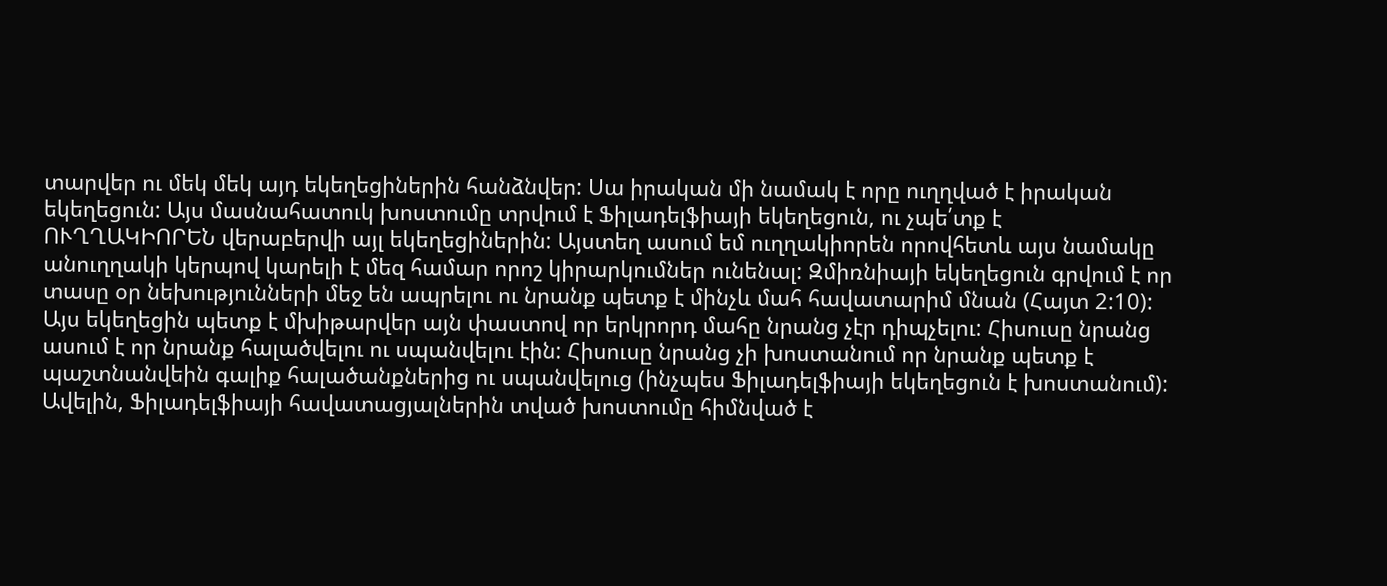տարվեր ու մեկ մեկ այդ եկեղեցիներին հանձնվեր: Սա իրական մի նամակ է որը ուղղված է իրական եկեղեցուն: Այս մասնահատուկ խոստումը տրվում է Ֆիլադելֆիայի եկեղեցուն, ու չպե՛տք է ՈՒՂՂԱԿԻՈՐԵՆ վերաբերվի այլ եկեղեցիներին: Այստեղ ասում եմ ուղղակիորեն որովհետև այս նամակը անուղղակի կերպով կարելի է մեզ համար որոշ կիրարկումներ ունենալ: Զմիռնիայի եկեղեցուն գրվում է որ տասը օր նեխությունների մեջ են ապրելու ու նրանք պետք է մինչև մահ հավատարիմ մնան (Հայտ 2:10): Այս եկեղեցին պետք է մխիթարվեր այն փաստով որ երկրորդ մահը նրանց չէր դիպչելու: Հիսուսը նրանց ասում է որ նրանք հալածվելու ու սպանվելու էին: Հիսուսը նրանց չի խոստանում որ նրանք պետք է պաշտնանվեին գալիք հալածանքներից ու սպանվելուց (ինչպես Ֆիլադելֆիայի եկեղեցուն է խոստանում): Ավելին, Ֆիլադելֆիայի հավատացյալներին տված խոստումը հիմնված է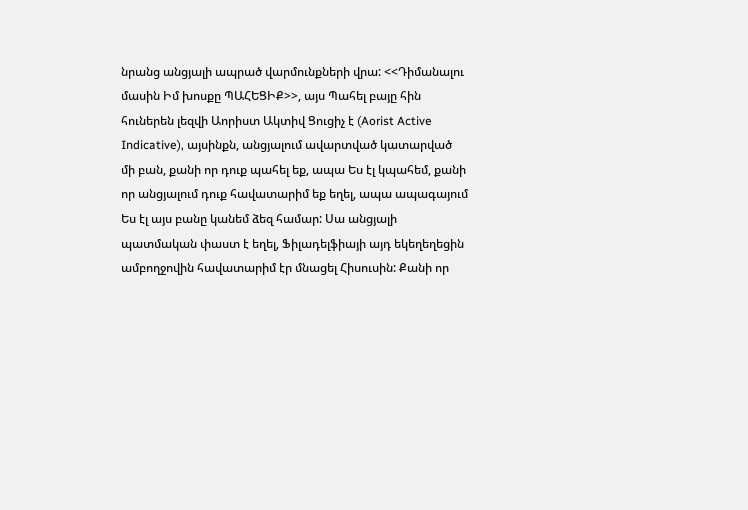նրանց անցյալի ապրած վարմունքների վրա: <<Դիմանալու մասին Իմ խոսքը ՊԱՀԵՑԻՔ>>, այս Պահել բայը հին հուներեն լեզվի Աորիստ Ակտիվ Ցուցիչ է (Aorist Active Indicative), այսինքն, անցյալում ավարտված կատարված մի բան, քանի որ դուք պահել եք, ապա Ես էլ կպահեմ, քանի որ անցյալում դուք հավատարիմ եք եղել, ապա ապագայում Ես էլ այս բանը կանեմ ձեզ համար: Սա անցյալի պատմական փաստ է եղել, Ֆիլադելֆիայի այդ եկեղեղեցին ամբողջովին հավատարիմ էր մնացել Հիսուսին: Քանի որ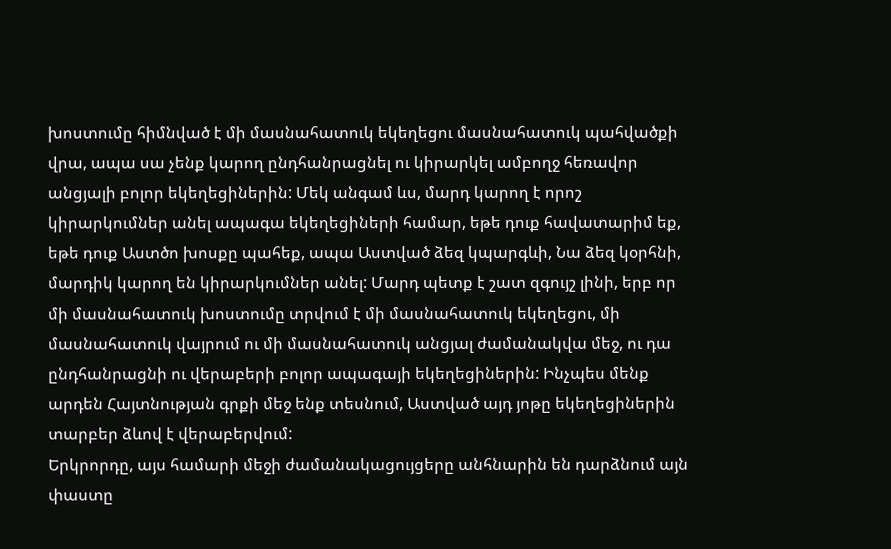խոստումը հիմնված է մի մասնահատուկ եկեղեցու մասնահատուկ պահվածքի վրա, ապա սա չենք կարող ընդհանրացնել ու կիրարկել ամբողջ հեռավոր անցյալի բոլոր եկեղեցիներին: Մեկ անգամ ևս, մարդ կարող է որոշ կիրարկումներ անել ապագա եկեղեցիների համար, եթե դուք հավատարիմ եք, եթե դուք Աստծո խոսքը պահեք, ապա Աստված ձեզ կպարգևի, Նա ձեզ կօրհնի, մարդիկ կարող են կիրարկումներ անել: Մարդ պետք է շատ զգույշ լինի, երբ որ մի մասնահատուկ խոստումը տրվում է մի մասնահատուկ եկեղեցու, մի մասնահատուկ վայրում ու մի մասնահատուկ անցյալ ժամանակվա մեջ, ու դա ընդհանրացնի ու վերաբերի բոլոր ապագայի եկեղեցիներին: Ինչպես մենք արդեն Հայտնության գրքի մեջ ենք տեսնում, Աստված այդ յոթը եկեղեցիներին տարբեր ձևով է վերաբերվում:
Երկրորդը, այս համարի մեջի ժամանակացույցերը անհնարին են դարձնում այն փաստը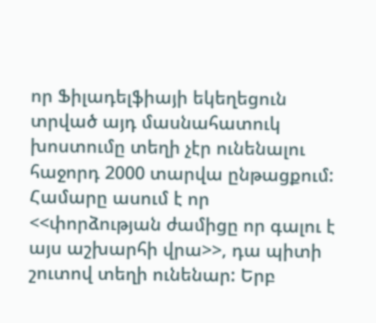որ Ֆիլադելֆիայի եկեղեցուն տրված այդ մասնահատուկ խոստումը տեղի չէր ունենալու հաջորդ 2000 տարվա ընթացքում: Համարը ասում է որ <<փորձության ժամիցը որ գալու է այս աշխարհի վրա>>, դա պիտի շուտով տեղի ունենար: Երբ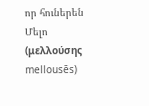որ հուներեն Մելո (μελλούσης mellousēs)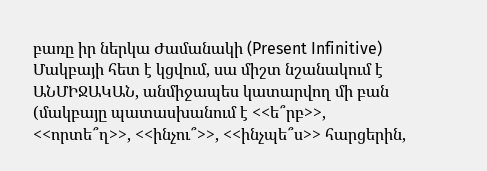բառը իր ներկա Ժամանակի (Present Infinitive) Մակբայի հետ է կցվում, սա միշտ նշանակում է ԱՆՄԻՋԱԿԱՆ, անմիջապես կատարվող մի բան (մակբայը պատասխանում է <<ե՞րբ>>, <<որտե՞ղ>>, <<ինչու՞>>, <<ինչպե՞ս>> հարցերին,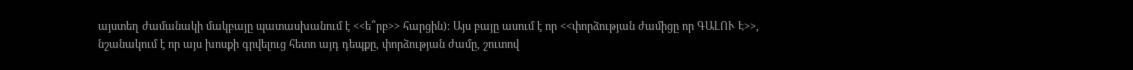այստեղ ժամանակի մակբայը պատասխանում է <<ե՞րբ>> հարցին): Այս բայը ասում է որ <<փորձության ժամիցը որ ԳԱԼՈՒ Է>>, նշանակում է որ այս խոսքի գրվելուց հետո այդ դեպքը, փորձության ժամը, շուտով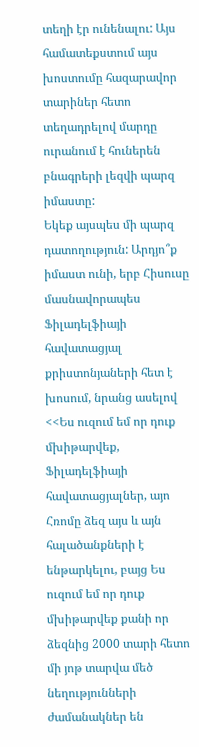տեղի էր ունենալու: Այս համատեքստում այս խոստումը հազարավոր տարիներ հետո տեղադրելով մարդը ուրանում է հուներեն բնագրերի լեզվի պարզ իմաստը:
Եկեք այսպես մի պարզ դատողություն: Արդյո՞ք իմաստ ունի, երբ Հիսուսը մասնավորապես Ֆիլադելֆիայի հավատացյալ քրիստոնյաների հետ է խոսում, նրանց ասելով <<Ես ուզում եմ որ դուք մխիթարվեք, Ֆիլադելֆիայի հավատացյալներ, այո Հռոմը ձեզ այս և այն հալածանքների է ենթարկելու, բայց Ես ուզում եմ որ դուք մխիթարվեք քանի որ ձեզնից 2000 տարի հետո մի յոթ տարվա մեծ նեղությունների ժամանակներ են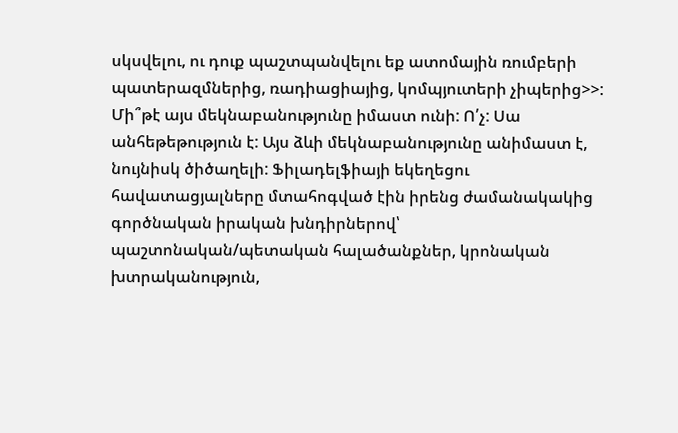սկսվելու, ու դուք պաշտպանվելու եք ատոմային ռումբերի պատերազմներից, ռադիացիայից, կոմպյուտերի չիպերից>>: Մի՞թէ այս մեկնաբանությունը իմաստ ունի: Ո՛չ: Սա անհեթեթություն է: Այս ձևի մեկնաբանությունը անիմաստ է, նույնիսկ ծիծաղելի: Ֆիլադելֆիայի եկեղեցու հավատացյալները մտահոգված էին իրենց ժամանակակից գործնական իրական խնդիրներով՝ պաշտոնական/պետական հալածանքներ, կրոնական խտրականություն,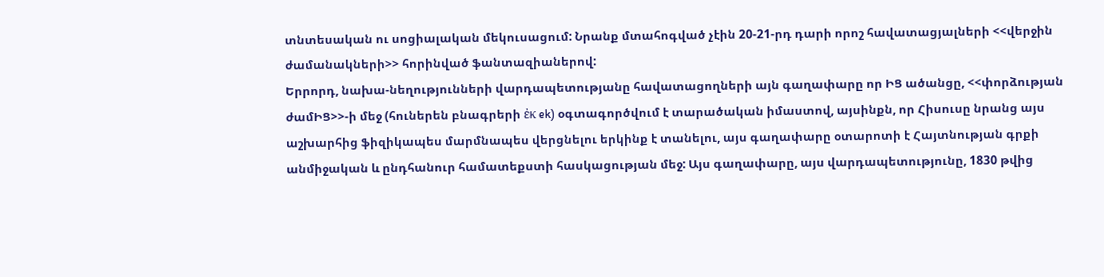տնտեսական ու սոցիալական մեկուսացում: Նրանք մտահոգված չէին 20-21-րդ դարի որոշ հավատացյալների <<վերջին ժամանակների>> հորինված ֆանտազիաներով:
Երրորդ, նախա-նեղությունների վարդապետությանը հավատացողների այն գաղափարը որ ԻՑ ածանցը, <<փորձության ժամԻՑ>>-ի մեջ (հուներեն բնագրերի ἐκ ek) օգտագործվում է տարածական իմաստով, այսինքն, որ Հիսուսը նրանց այս աշխարհից ֆիզիկապես մարմնապես վերցնելու երկինք է տանելու, այս գաղափարը օտարոտի է Հայտնության գրքի անմիջական և ընդհանուր համատեքստի հասկացության մեջ: Այս գաղափարը, այս վարդապետությունը, 1830 թվից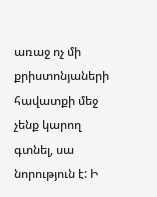առաջ ոչ մի քրիստոնյաների հավատքի մեջ չենք կարող գտնել, սա նորություն է: Ի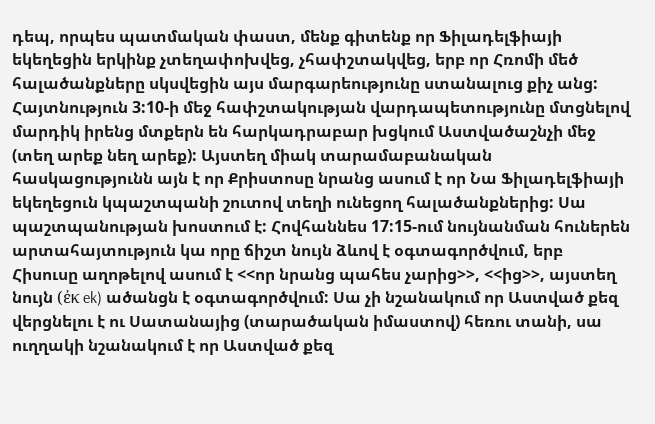դեպ, որպես պատմական փաստ, մենք գիտենք որ Ֆիլադելֆիայի եկեղեցին երկինք չտեղափոխվեց, չհափշտակվեց, երբ որ Հռոմի մեծ հալածանքները սկսվեցին այս մարգարեությունը ստանալուց քիչ անց: Հայտնություն 3:10-ի մեջ հափշտակության վարդապետությունը մտցնելով մարդիկ իրենց մտքերն են հարկադրաբար խցկում Աստվածաշնչի մեջ (տեղ արեք նեղ արեք): Այստեղ միակ տարամաբանական հասկացությունն այն է որ Քրիստոսը նրանց ասում է որ Նա Ֆիլադելֆիայի եկեղեցուն կպաշտպանի շուտով տեղի ունեցող հալածանքներից: Սա պաշտպանության խոստում է: Հովհաննես 17:15-ում նույնանման հուներեն արտահայտություն կա որը ճիշտ նույն ձևով է օգտագործվում, երբ Հիսուսը աղոթելով ասում է <<որ նրանց պահես չարից>>, <<ից>>, այստեղ նույն (ἐκ ek) ածանցն է օգտագործվում: Սա չի նշանակում որ Աստված քեզ վերցնելու է ու Սատանայից (տարածական իմաստով) հեռու տանի, սա ուղղակի նշանակում է որ Աստված քեզ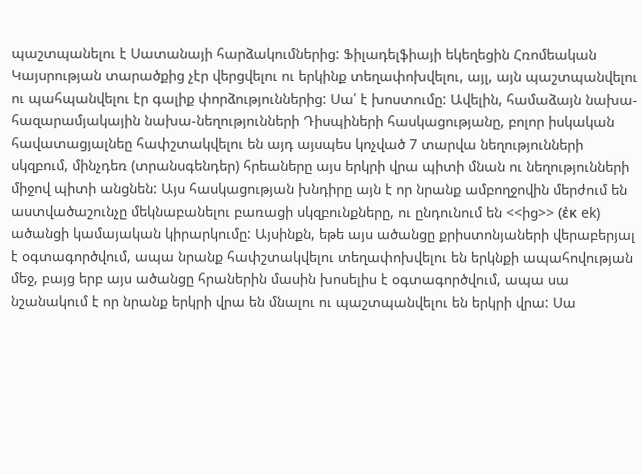պաշտպանելու է Սատանայի հարձակումներից: Ֆիլադելֆիայի եկեղեցին Հռոմեական Կայսրության տարածքից չէր վերցվելու ու երկինք տեղափոխվելու, այլ, այն պաշտպանվելու ու պահպանվելու էր գալիք փորձություններից: Սա՛ է խոստումը: Ավելին, համաձայն նախա-հազարամյակային նախա-նեղությունների Դիսպիների հասկացությանը, բոլոր իսկական հավատացյալնեը հափշտակվելու են այդ այսպես կոչված 7 տարվա նեղությունների սկզբում, մինչդեռ (տրանսգենդեր) հրեաները այս երկրի վրա պիտի մնան ու նեղությունների միջով պիտի անցնեն: Այս հասկացության խնդիրը այն է որ նրանք ամբողջովին մերժում են աստվածաշունչը մեկնաբանելու բառացի սկզբունքները, ու ընդունում են <<ից>> (ἐκ ek) ածանցի կամայական կիրարկումը: Այսինքն, եթե այս ածանցը քրիստոնյաների վերաբերյալ է օգտագործվում, ապա նրանք հափշտակվելու տեղափոխվելու են երկնքի ապահովության մեջ, բայց երբ այս ածանցը հրաներին մասին խոսելիս է օգտագործվում, ապա սա նշանակում է որ նրանք երկրի վրա են մնալու ու պաշտպանվելու են երկրի վրա: Սա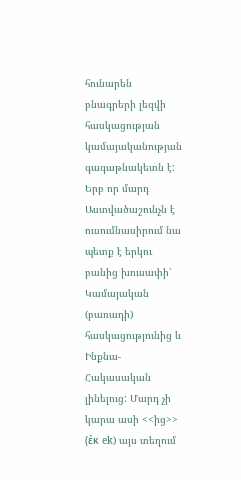հունարեն բնագրերի լեզվի հասկացության կամայականության գագաթնակետն է:
Երբ որ մարդ Աստվածաշունչն է ուսումնասիրում նա պետք է երկու բանից խուսափի՝ Կամայական (բառադի) հասկացությունից և Ինքնա-Հակասական լինելուց: Մարդ չի կարա ասի <<ից>> (ἐκ ek) այս տեղում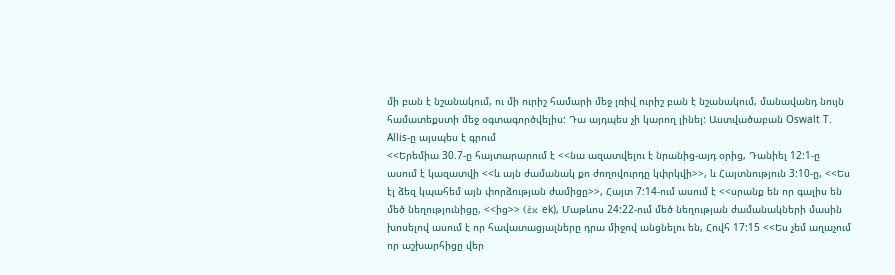մի բան է նշանակում, ու մի ուրիշ համարի մեջ լռիվ ուրիշ բան է նշանակում, մանավանդ նույն համատեքստի մեջ օգտագործվելիս: Դա այդպես չի կարող լինել: Աստվածաբան Oswalt T. Allis-ը այսպես է գրում
<<Երեմիա 30.7-ը հայտարարում է <<նա ազատվելու է նրանից-այդ օրից, Դանիել 12:1-ը ասում է կազատվի <<և այն ժամանակ քո ժողովուրդը կփրկվի>>, և Հայտնություն 3:10-ը, <<Ես էլ ձեզ կպահեմ այն փորձության ժամիցը>>, Հայտ 7:14-ում ասում է <<սրանք են որ գալիս են մեծ նեղությունիցը, <<ից>> (ἐκ ek), Մաթևոս 24:22-ում մեծ նեղության ժամանակների մասին խոսելով ասում է որ հավատացյալները դրա միջով անցնելու են, Հովհ 17:15 <<Ես չեմ աղաչում որ աշխարհիցը վեր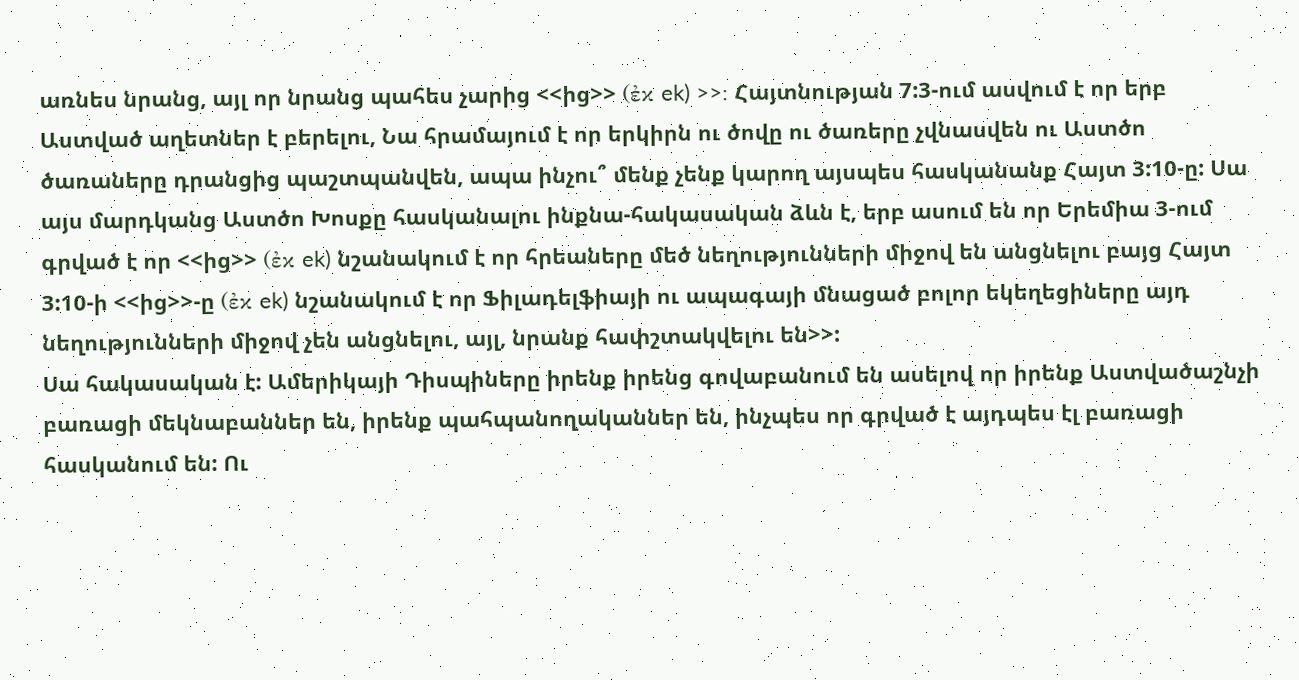առնես նրանց, այլ որ նրանց պահես չարից <<ից>> (ἐκ ek) >>: Հայտնության 7:3-ում ասվում է որ երբ Աստված աղետներ է բերելու, Նա հրամայում է որ երկիրն ու ծովը ու ծառերը չվնասվեն ու Աստծո ծառաները դրանցից պաշտպանվեն, ապա ինչու՞ մենք չենք կարող այսպես հասկանանք Հայտ 3:10-ը: Սա այս մարդկանց Աստծո Խոսքը հասկանալու ինքնա-հակասական ձևն է, երբ ասում են որ Երեմիա 3-ում գրված է որ <<ից>> (ἐκ ek) նշանակում է որ հրեաները մեծ նեղությունների միջով են անցնելու բայց Հայտ 3:10-ի <<ից>>-ը (ἐκ ek) նշանակում է որ Ֆիլադելֆիայի ու ապագայի մնացած բոլոր եկեղեցիները այդ նեղությունների միջով չեն անցնելու, այլ, նրանք հափշտակվելու են>>:
Սա հակասական է: Ամերիկայի Դիսպիները իրենք իրենց գովաբանում են ասելով որ իրենք Աստվածաշնչի բառացի մեկնաբաններ են, իրենք պահպանողականներ են, ինչպես որ գրված է այդպես էլ բառացի հասկանում են: Ու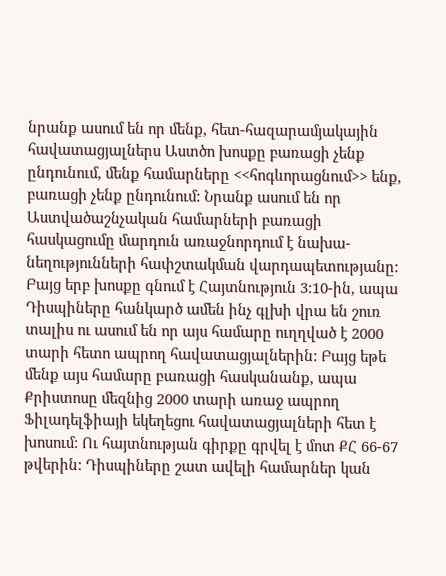նրանք ասում են որ մենք, հետ-հազարամյակային հավատացյալներս Աստծո խոսքը բառացի չենք ընդունում, մենք համարները <<հոգևորացնում>> ենք, բառացի չենք ընդունում: Նրանք ասում են որ Աստվածաշնչական համարների բառացի հասկացումը մարդուն առաջնորդում է նախա-նեղությունների հափշտակման վարդապետությանը: Բայց երբ խոսքը գնում է Հայտնություն 3:10-ին, ապա Դիսպիները հանկարծ ամեն ինչ գլխի վրա են շուռ տալիս ու ասում են որ այս համարը ուղղված է 2000 տարի հետո ապրող հավատացյալներին: Բայց եթե մենք այս համարը բառացի հասկանանք, ապա Քրիստոսը մեզնից 2000 տարի առաջ ապրող Ֆիլադելֆիայի եկեղեցու հավատացյալների հետ է խոսում: Ու հայտնության գիրքը գրվել է մոտ ՔՀ 66-67 թվերին: Դիսպիները շատ ավելի համարներ կան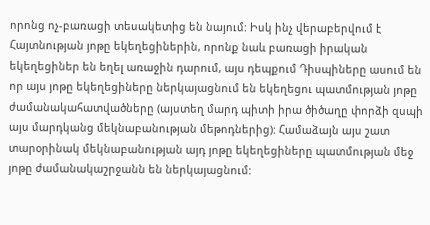որոնց ոչ-բառացի տեսակետից են նայում: Իսկ ինչ վերաբերվում է Հայտնության յոթը եկեղեցիներին, որոնք նաև բառացի իրական եկեղեցիներ են եղել առաջին դարում, այս դեպքում Դիսպիները ասում են որ այս յոթը եկեղեցիները ներկայացնում են եկեղեցու պատմության յոթը ժամանակահատվածները (այստեղ մարդ պիտի իրա ծիծաղը փորձի զսպի այս մարդկանց մեկնաբանության մեթոդներից): Համաձայն այս շատ տարօրինակ մեկնաբանության այդ յոթը եկեղեցիները պատմության մեջ յոթը ժամանակաշրջանն են ներկայացնում: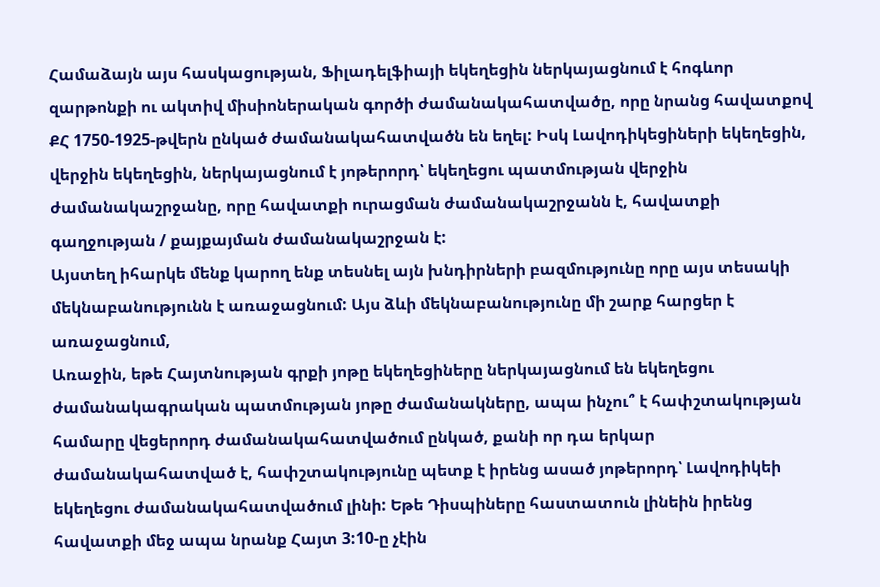Համաձայն այս հասկացության, Ֆիլադելֆիայի եկեղեցին ներկայացնում է հոգևոր զարթոնքի ու ակտիվ միսիոներական գործի ժամանակահատվածը, որը նրանց հավատքով ՔՀ 1750-1925-թվերն ընկած ժամանակահատվածն են եղել: Իսկ Լավոդիկեցիների եկեղեցին, վերջին եկեղեցին, ներկայացնում է յոթերորդ՝ եկեղեցու պատմության վերջին ժամանակաշրջանը, որը հավատքի ուրացման ժամանակաշրջանն է, հավատքի գաղջության / քայքայման ժամանակաշրջան է:
Այստեղ իհարկե մենք կարող ենք տեսնել այն խնդիրների բազմությունը որը այս տեսակի մեկնաբանությունն է առաջացնում: Այս ձևի մեկնաբանությունը մի շարք հարցեր է առաջացնում,
Առաջին, եթե Հայտնության գրքի յոթը եկեղեցիները ներկայացնում են եկեղեցու ժամանակագրական պատմության յոթը ժամանակները, ապա ինչու՞ է հափշտակության համարը վեցերորդ ժամանակահատվածում ընկած, քանի որ դա երկար ժամանակահատված է, հափշտակությունը պետք է իրենց ասած յոթերորդ՝ Լավոդիկեի եկեղեցու ժամանակահատվածում լինի: Եթե Դիսպիները հաստատուն լինեին իրենց հավատքի մեջ ապա նրանք Հայտ 3:10-ը չէին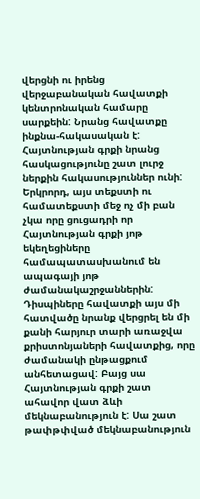վերցնի ու իրենց վերջաբանական հավատքի կենտրոնական համարը սարքեին: Նրանց հավատքը ինքնա-հակասական է: Հայտնության գրքի նրանց հասկացությունը շատ լուրջ ներքին հակասություններ ունի:
Երկրորդ, այս տեքստի ու համատեքստի մեջ ոչ մի բան չկա որը ցուցադրի որ Հայտնության գրքի յոթ եկեղեցիները համապատասխանում են ապագայի յոթ ժամանակաշրջաններին: Դիսպիները հավատքի այս մի հատվածը նրանք վերցրել են մի քանի հարյուր տարի առաջվա քրիստոնյաների հավատքից, որը ժամանակի ընթացքում անհետացավ: Բայց սա Հայտնության գրքի շատ ահավոր վատ ձևի մեկնաբանություն է: Սա շատ թափթփված մեկնաբանություն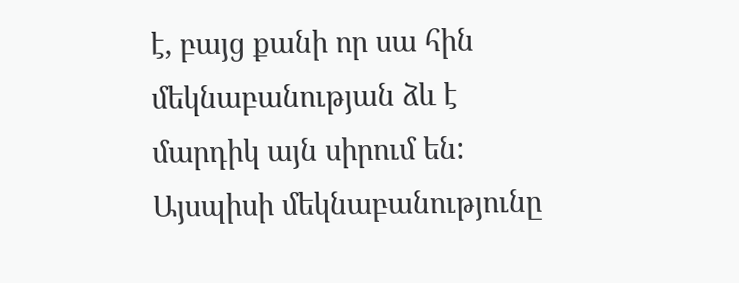է, բայց քանի որ սա հին մեկնաբանության ձև է մարդիկ այն սիրում են: Այսպիսի մեկնաբանությունը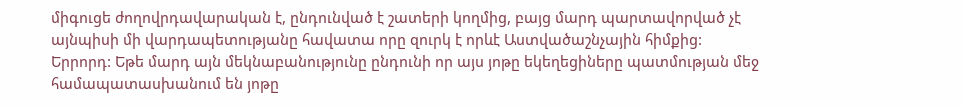միգուցե ժողովրդավարական է, ընդունված է շատերի կողմից, բայց մարդ պարտավորված չէ այնպիսի մի վարդապետությանը հավատա որը զուրկ է որևէ Աստվածաշնչային հիմքից:
Երրորդ: Եթե մարդ այն մեկնաբանությունը ընդունի որ այս յոթը եկեղեցիները պատմության մեջ համապատասխանում են յոթը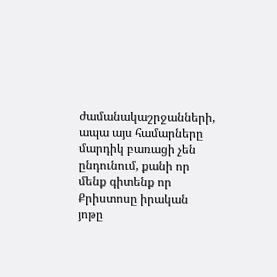ժամանակաշրջանների, ապա այս համարները մարդիկ բառացի չեն ընդունում, քանի որ մենք գիտենք որ Քրիստոսը իրական յոթը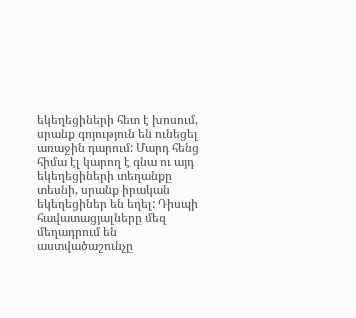եկեղեցիների հետ է խոսում, սրանք գոյություն են ունեցել առաջին դարում: Մարդ հենց հիմա էլ կարող է գնա ու այդ եկեղեցիների տեղանքը տեսնի, սրանք իրական եկեղեցիներ են եղել: Դիսպի հավատացյալները մեզ մեղադրում են աստվածաշունչը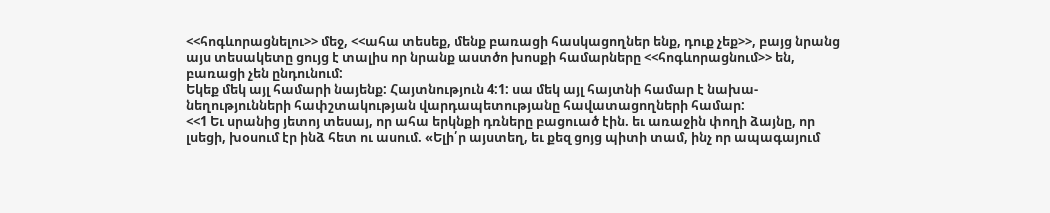<<հոգևորացնելու>> մեջ, <<ահա տեսեք, մենք բառացի հասկացողներ ենք, դուք չեք>>, բայց նրանց այս տեսակետը ցույց է տալիս որ նրանք աստծո խոսքի համարները <<հոգևորացնում>> են, բառացի չեն ընդունում:
Եկեք մեկ այլ համարի նայենք: Հայտնություն 4:1: սա մեկ այլ հայտնի համար է նախա-նեղությունների հափշտակության վարդապետությանը հավատացողների համար:
<<1 Եւ սրանից յետոյ տեսայ, որ ահա երկնքի դռները բացուած էին. եւ առաջին փողի ձայնը, որ լսեցի, խօսում էր ինձ հետ ու ասում. «Ելի՛ր այստեղ, եւ քեզ ցոյց պիտի տամ, ինչ որ ապագայում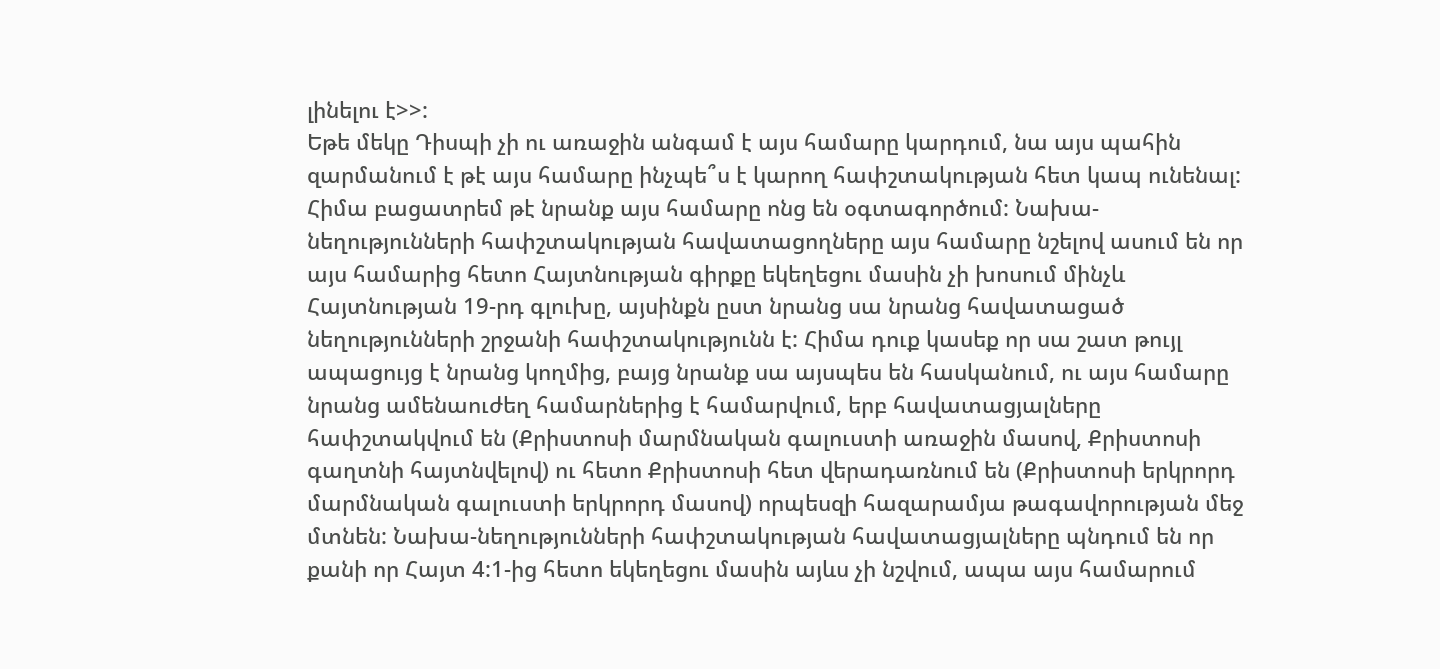լինելու է>>:
Եթե մեկը Դիսպի չի ու առաջին անգամ է այս համարը կարդում, նա այս պահին զարմանում է թէ այս համարը ինչպե՞ս է կարող հափշտակության հետ կապ ունենալ: Հիմա բացատրեմ թէ նրանք այս համարը ոնց են օգտագործում: Նախա-նեղությունների հափշտակության հավատացողները այս համարը նշելով ասում են որ այս համարից հետո Հայտնության գիրքը եկեղեցու մասին չի խոսում մինչև Հայտնության 19-րդ գլուխը, այսինքն ըստ նրանց սա նրանց հավատացած նեղությունների շրջանի հափշտակությունն է: Հիմա դուք կասեք որ սա շատ թույլ ապացույց է նրանց կողմից, բայց նրանք սա այսպես են հասկանում, ու այս համարը նրանց ամենաուժեղ համարներից է համարվում, երբ հավատացյալները հափշտակվում են (Քրիստոսի մարմնական գալուստի առաջին մասով, Քրիստոսի գաղտնի հայտնվելով) ու հետո Քրիստոսի հետ վերադառնում են (Քրիստոսի երկրորդ մարմնական գալուստի երկրորդ մասով) որպեսզի հազարամյա թագավորության մեջ մտնեն: Նախա-նեղությունների հափշտակության հավատացյալները պնդում են որ քանի որ Հայտ 4:1-ից հետո եկեղեցու մասին այևս չի նշվում, ապա այս համարում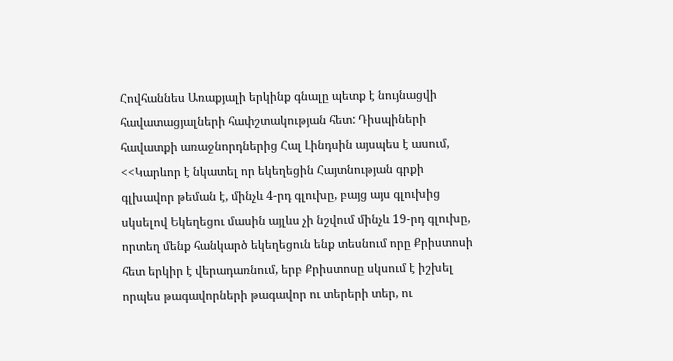Հովհաննես Առաքյալի երկինք գնալը պետք է նույնացվի հավատացյալների հափշտակության հետ: Դիսպիների հավատքի առաջնորդներից Հալ Լինդսին այսպես է ասում, <<Կարևոր է նկատել որ եկեղեցին Հայտնության գրքի գլխավոր թեման է, մինչև 4-րդ գլուխը, բայց այս գլուխից սկսելով Եկեղեցու մասին այլևս չի նշվում մինչև 19-րդ գլուխը, որտեղ մենք հանկարծ եկեղեցուն ենք տեսնում որը Քրիստոսի հետ երկիր է վերադառնում, երբ Քրիստոսը սկսում է իշխել որպես թագավորների թագավոր ու տերերի տեր, ու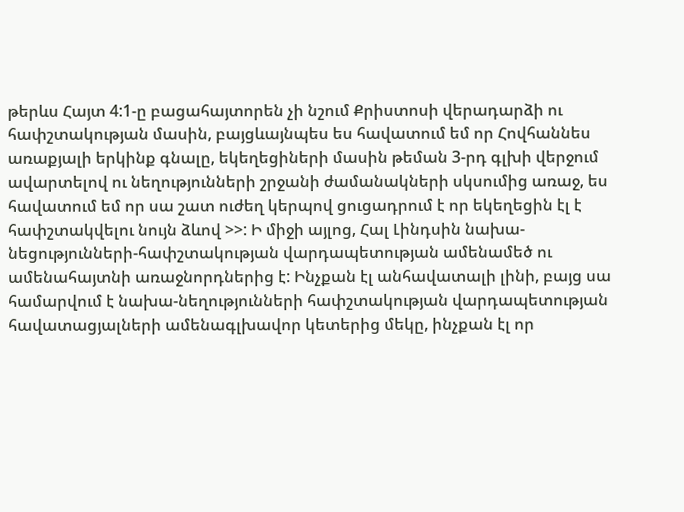թերևս Հայտ 4:1-ը բացահայտորեն չի նշում Քրիստոսի վերադարձի ու հափշտակության մասին, բայցևայնպես ես հավատում եմ որ Հովհաննես առաքյալի երկինք գնալը, եկեղեցիների մասին թեման 3-րդ գլխի վերջում ավարտելով ու նեղությունների շրջանի ժամանակների սկսումից առաջ, ես հավատում եմ որ սա շատ ուժեղ կերպով ցուցադրում է որ եկեղեցին էլ է հափշտակվելու նույն ձևով >>: Ի միջի այլոց, Հալ Լինդսին նախա-նեցությունների-հափշտակության վարդապետության ամենամեծ ու ամենահայտնի առաջնորդներից է: Ինչքան էլ անհավատալի լինի, բայց սա համարվում է նախա-նեղությունների հափշտակության վարդապետության հավատացյալների ամենագլխավոր կետերից մեկը, ինչքան էլ որ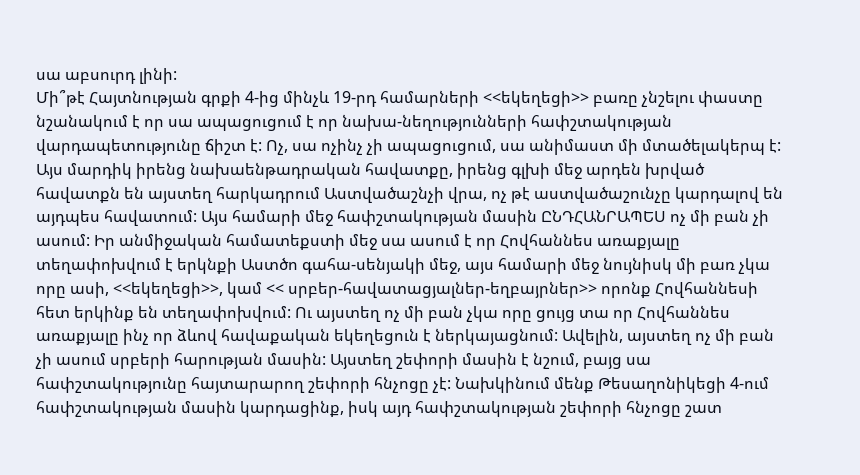սա աբսուրդ լինի:
Մի՞թէ Հայտնության գրքի 4-ից մինչև 19-րդ համարների <<եկեղեցի>> բառը չնշելու փաստը նշանակում է որ սա ապացուցում է որ նախա-նեղությունների հափշտակության վարդապետությունը ճիշտ է: Ոչ, սա ոչինչ չի ապացուցում, սա անիմաստ մի մտածելակերպ է: Այս մարդիկ իրենց նախաենթադրական հավատքը, իրենց գլխի մեջ արդեն խրված հավատքն են այստեղ հարկադրում Աստվածաշնչի վրա, ոչ թէ աստվածաշունչը կարդալով են այդպես հավատում: Այս համարի մեջ հափշտակության մասին ԸՆԴՀԱՆՐԱՊԵՍ ոչ մի բան չի ասում: Իր անմիջական համատեքստի մեջ սա ասում է որ Հովհաննես առաքյալը տեղափոխվում է երկնքի Աստծո գահա-սենյակի մեջ, այս համարի մեջ նույնիսկ մի բառ չկա որը ասի, <<եկեղեցի>>, կամ << սրբեր-հավատացյալներ-եղբայրներ>> որոնք Հովհաննեսի հետ երկինք են տեղափոխվում: Ու այստեղ ոչ մի բան չկա որը ցույց տա որ Հովհաննես առաքյալը ինչ որ ձևով հավաքական եկեղեցուն է ներկայացնում: Ավելին, այստեղ ոչ մի բան չի ասում սրբերի հարության մասին: Այստեղ շեփորի մասին է նշում, բայց սա հափշտակությունը հայտարարող շեփորի հնչոցը չէ: Նախկինում մենք Թեսաղոնիկեցի 4-ում հափշտակության մասին կարդացինք, իսկ այդ հափշտակության շեփորի հնչոցը շատ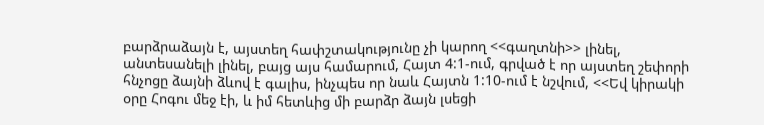բարձրաձայն է, այստեղ հափշտակությունը չի կարող <<գաղտնի>> լինել, անտեսանելի լինել, բայց այս համարում, Հայտ 4:1-ում, գրված է որ այստեղ շեփորի հնչոցը ձայնի ձևով է գալիս, ինչպես որ նաև Հայտն 1:10-ում է նշվում, <<Եվ կիրակի օրը Հոգու մեջ էի, և իմ հետևից մի բարձր ձայն լսեցի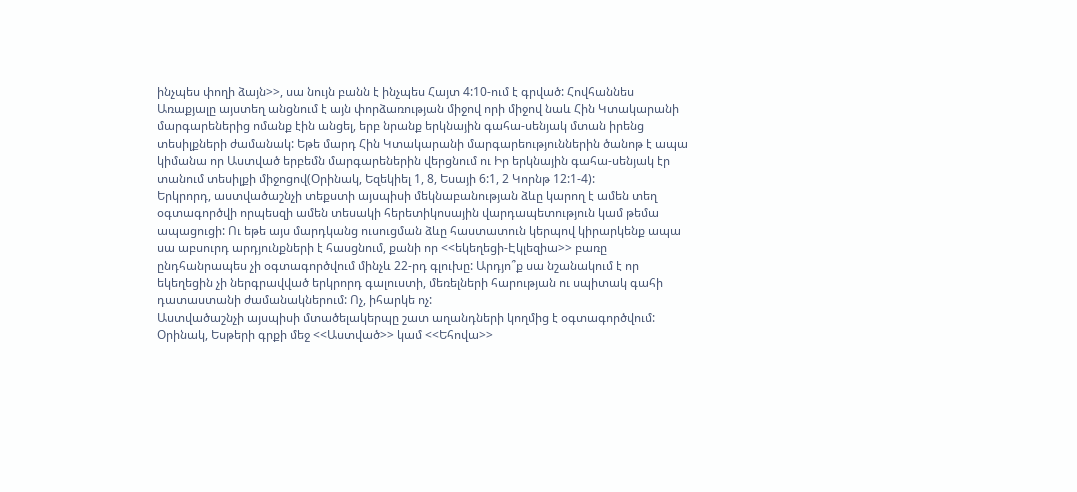ինչպես փողի ձայն>>, սա նույն բանն է ինչպես Հայտ 4:10-ում է գրված: Հովհաննես Առաքյալը այստեղ անցնում է այն փորձառության միջով որի միջով նաև Հին Կտակարանի մարգարեներից ոմանք էին անցել, երբ նրանք երկնային գահա-սենյակ մտան իրենց տեսիլքների ժամանակ: Եթե մարդ Հին Կտակարանի մարգարեություններին ծանոթ է ապա կիմանա որ Աստված երբեմն մարգարեներին վերցնում ու Իր երկնային գահա-սենյակ էր տանում տեսիլքի միջոցով(Օրինակ, Եզեկիել 1, 8, Եսայի 6:1, 2 Կորնթ 12:1-4):
Երկրորդ, աստվածաշնչի տեքստի այսպիսի մեկնաբանության ձևը կարող է ամեն տեղ օգտագործվի որպեսզի ամեն տեսակի հերետիկոսային վարդապետություն կամ թեմա ապացուցի: Ու եթե այս մարդկանց ուսուցման ձևը հաստատուն կերպով կիրարկենք ապա սա աբսուրդ արդյունքների է հասցնում, քանի որ <<եկեղեցի-Էկլեզիա>> բառը ընդհանրապես չի օգտագործվում մինչև 22-րդ գլուխը: Արդյո՞ք սա նշանակում է որ եկեղեցին չի ներգրավված երկրորդ գալուստի, մեռելների հարության ու սպիտակ գահի դատաստանի ժամանակներում: Ոչ, իհարկե ոչ:
Աստվածաշնչի այսպիսի մտածելակերպը շատ աղանդների կողմից է օգտագործվում: Օրինակ, Եսթերի գրքի մեջ <<Աստված>> կամ <<Եհովա>>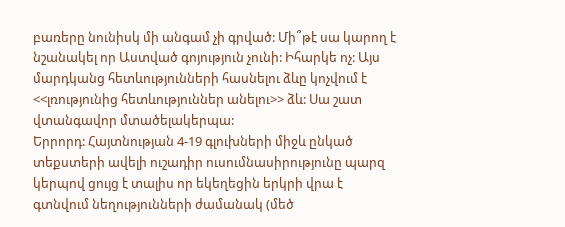բառերը նունիսկ մի անգամ չի գրված: Մի՞թէ սա կարող է նշանակել որ Աստված գոյություն չունի: Իհարկե ոչ: Այս մարդկանց հետևությունների հասնելու ձևը կոչվում է <<լռությունից հետևություններ անելու>> ձև: Սա շատ վտանգավոր մտածելակերպա:
Երրորդ: Հայտնության 4-19 գլուխների միջև ընկած տեքստերի ավելի ուշադիր ուսումնասիրությունը պարզ կերպով ցույց է տալիս որ եկեղեցին երկրի վրա է գտնվում նեղությունների ժամանակ (մեծ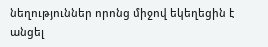նեղություններ որոնց միջով եկեղեցին է անցել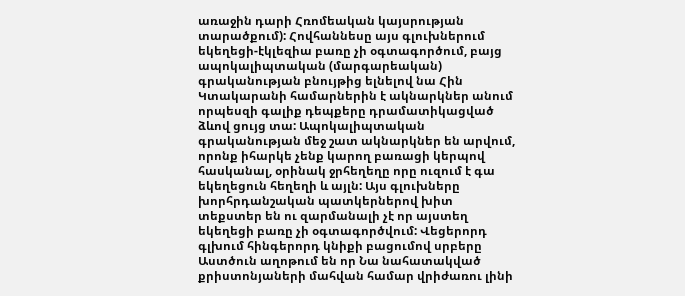առաջին դարի Հռոմեական կայսրության տարածքում): Հովհաննեսը այս գլուխներում եկեղեցի-էկլեզիա բառը չի օգտագործում, բայց ապոկալիպտական (մարգարեական) գրականության բնույթից ելնելով նա Հին Կտակարանի համարներին է ակնարկներ անում որպեսզի գալիք դեպքերը դրամատիկացված ձևով ցույց տա: Ապոկալիպտական գրականության մեջ շատ ակնարկներ են արվում, որոնք իհարկե չենք կարող բառացի կերպով հասկանալ, օրինակ ջրհեղեղը որը ուզում է գա եկեղեցուն հեղեղի և այլն: Այս գլուխները խորհրդանշական պատկերներով խիտ տեքստեր են ու զարմանալի չէ որ այստեղ եկեղեցի բառը չի օգտագործվում: Վեցերորդ գլխում հինգերորդ կնիքի բացումով սրբերը Աստծուն աղոթում են որ Նա նահատակված քրիստոնյաների մահվան համար վրիժառու լինի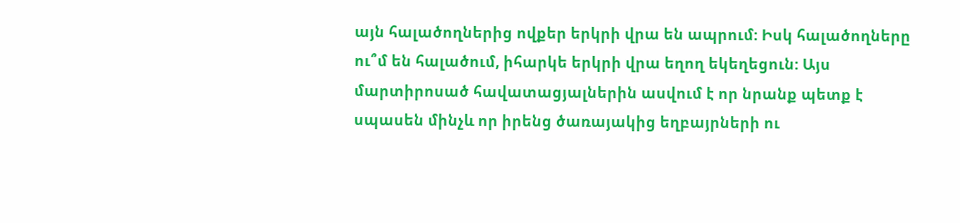այն հալածողներից ովքեր երկրի վրա են ապրում: Իսկ հալածողները ու՞մ են հալածում, իհարկե երկրի վրա եղող եկեղեցուն: Այս մարտիրոսած հավատացյալներին ասվում է որ նրանք պետք է սպասեն մինչև որ իրենց ծառայակից եղբայրների ու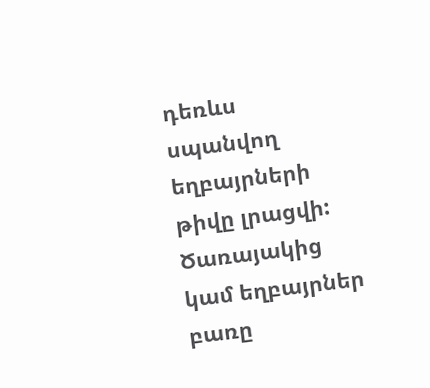դեռևս սպանվող եղբայրների թիվը լրացվի: Ծառայակից կամ եղբայրներ բառը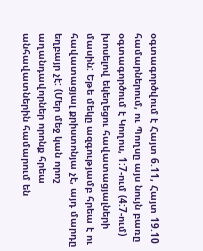օգտագործվում է Հայտ 6.11, Հայտ 19.10 համարներում, ու Պողսը այս նույն բառը օգտագործում է Կողոս, 1:7-ում (4:7-ում) խոսելով եկեղեցու հավատացյալների մասին: Եթե մեկը ազգությամբ հրեա է ու հավատացյալ քրիստոնյա չէ, այդ մարդը եղբայր չէ: (Մեր մեջ կան որոշ աղանդավորներ որոնք հրեա անհավատներին համարում են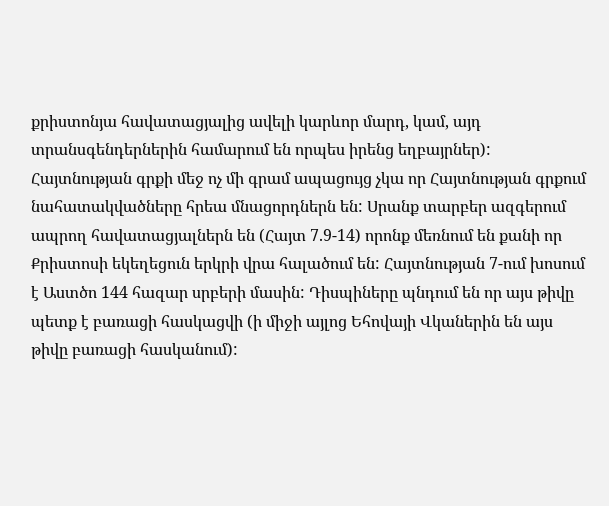քրիստոնյա հավատացյալից ավելի կարևոր մարդ, կամ, այդ տրանսգենդերներին համարում են որպես իրենց եղբայրներ): Հայտնության գրքի մեջ ոչ մի գրամ ապացույց չկա որ Հայտնության գրքում նահատակվածները հրեա մնացորդներն են: Սրանք տարբեր ազգերում ապրող հավատացյալներն են (Հայտ 7.9-14) որոնք մեռնում են քանի որ Քրիստոսի եկեղեցուն երկրի վրա հալածում են: Հայտնության 7-ում խոսում է Աստծո 144 հազար սրբերի մասին: Դիսպիները պնդում են որ այս թիվը պետք է բառացի հասկացվի (ի միջի այլոց Եհովայի Վկաներին են այս թիվը բառացի հասկանում):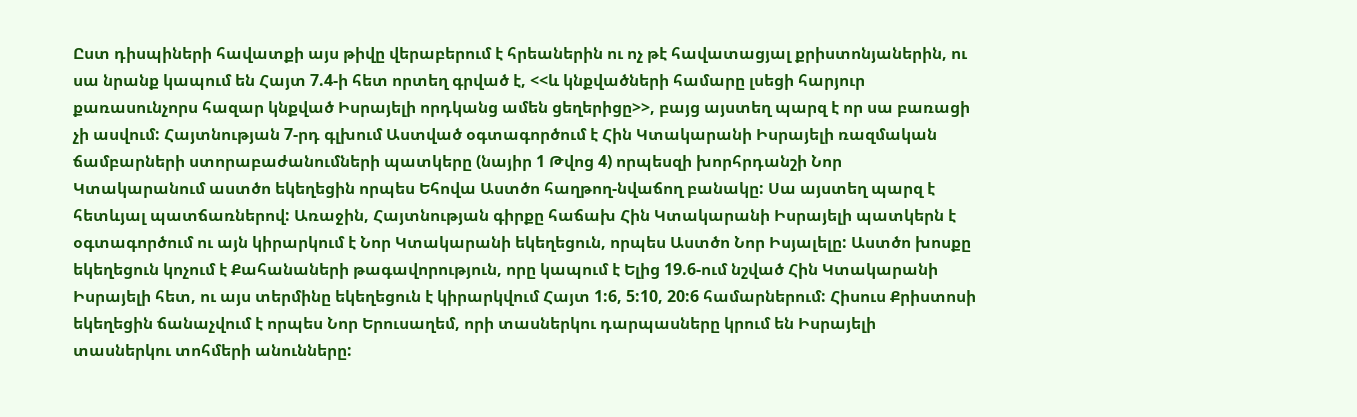Ըստ դիսպիների հավատքի այս թիվը վերաբերում է հրեաներին ու ոչ թէ հավատացյալ քրիստոնյաներին, ու սա նրանք կապում են Հայտ 7.4-ի հետ որտեղ գրված է, <<և կնքվածների համարը լսեցի հարյուր քառասունչորս հազար կնքված Իսրայելի որդկանց ամեն ցեղերիցը>>, բայց այստեղ պարզ է որ սա բառացի չի ասվում: Հայտնության 7-րդ գլխում Աստված օգտագործում է Հին Կտակարանի Իսրայելի ռազմական ճամբարների ստորաբաժանումների պատկերը (նայիր 1 Թվոց 4) որպեսզի խորհրդանշի Նոր Կտակարանում աստծո եկեղեցին որպես Եհովա Աստծո հաղթող-նվաճող բանակը: Սա այստեղ պարզ է հետևյալ պատճառներով: Առաջին, Հայտնության գիրքը հաճախ Հին Կտակարանի Իսրայելի պատկերն է օգտագործում ու այն կիրարկում է Նոր Կտակարանի եկեղեցուն, որպես Աստծո Նոր Իսյալելը: Աստծո խոսքը եկեղեցուն կոչում է Քահանաների թագավորություն, որը կապում է Ելից 19.6-ում նշված Հին Կտակարանի Իսրայելի հետ, ու այս տերմինը եկեղեցուն է կիրարկվում Հայտ 1:6, 5:10, 20:6 համարներում: Հիսուս Քրիստոսի եկեղեցին ճանաչվում է որպես Նոր Երուսաղեմ, որի տասներկու դարպասները կրում են Իսրայելի տասներկու տոհմերի անունները: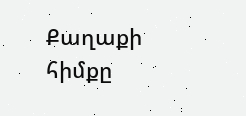Քաղաքի հիմքը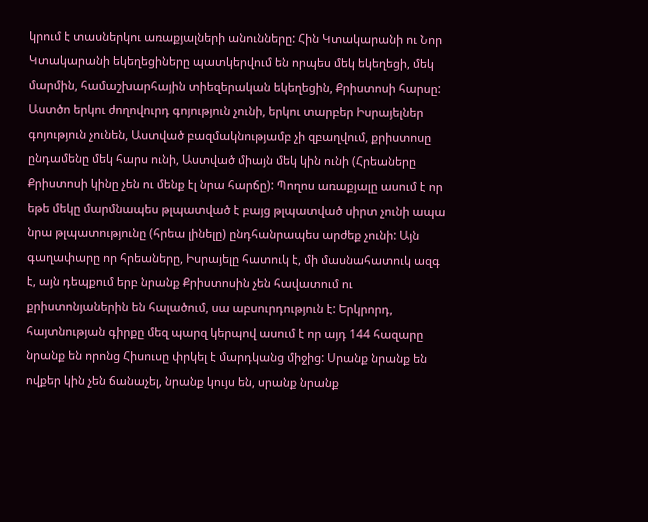կրում է տասներկու առաքյալների անունները: Հին Կտակարանի ու Նոր Կտակարանի եկեղեցիները պատկերվում են որպես մեկ եկեղեցի, մեկ մարմին, համաշխարհային տիեզերական եկեղեցին, Քրիստոսի հարսը: Աստծո երկու ժողովուրդ գոյություն չունի, երկու տարբեր Իսրայելներ գոյություն չունեն, Աստված բազմակնությամբ չի զբաղվում, քրիստոսը ընդամենը մեկ հարս ունի, Աստված միայն մեկ կին ունի (Հրեաները Քրիստոսի կինը չեն ու մենք էլ նրա հարճը): Պողոս առաքյալը ասում է որ եթե մեկը մարմնապես թլպատված է բայց թլպատված սիրտ չունի ապա նրա թլպատությունը (հրեա լինելը) ընդհանրապես արժեք չունի: Այն գաղափարը որ հրեաները, Իսրայելը հատուկ է, մի մասնահատուկ ազգ է, այն դեպքում երբ նրանք Քրիստոսին չեն հավատում ու քրիստոնյաներին են հալածում, սա աբսուրդություն է: Երկրորդ, հայտնության գիրքը մեզ պարզ կերպով ասում է որ այդ 144 հազարը նրանք են որոնց Հիսուսը փրկել է մարդկանց միջից: Սրանք նրանք են ովքեր կին չեն ճանաչել, նրանք կույս են, սրանք նրանք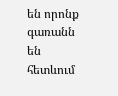են որոնք գառանն են հետևում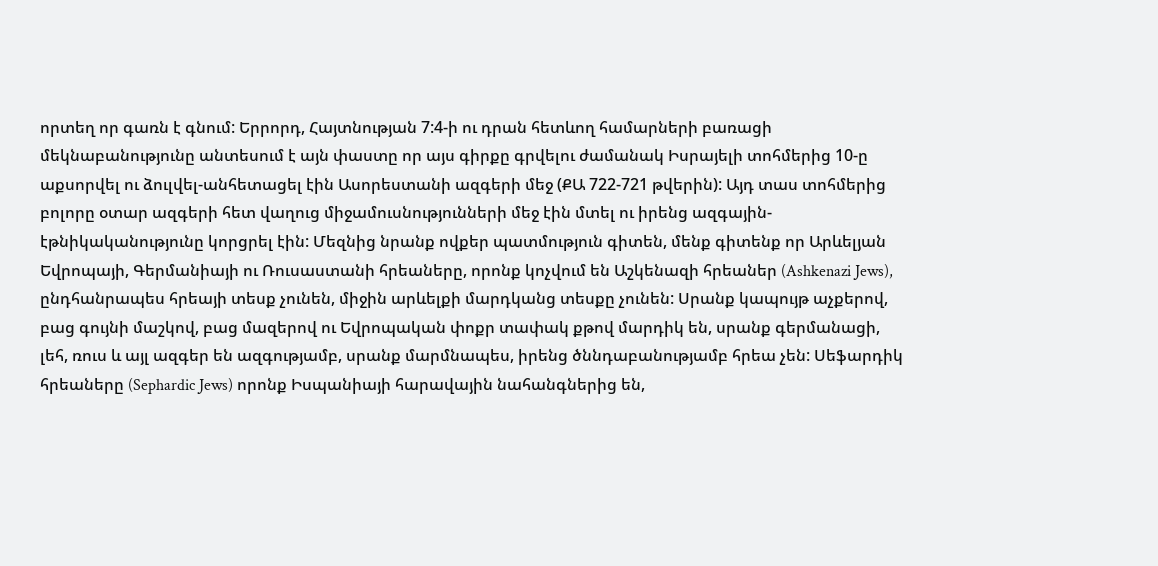որտեղ որ գառն է գնում: Երրորդ, Հայտնության 7:4-ի ու դրան հետևող համարների բառացի մեկնաբանությունը անտեսում է այն փաստը որ այս գիրքը գրվելու ժամանակ Իսրայելի տոհմերից 10-ը աքսորվել ու ձուլվել-անհետացել էին Ասորեստանի ազգերի մեջ (ՔԱ 722-721 թվերին): Այդ տաս տոհմերից բոլորը օտար ազգերի հետ վաղուց միջամուսնությունների մեջ էին մտել ու իրենց ազգային-էթնիկականությունը կորցրել էին: Մեզնից նրանք ովքեր պատմություն գիտեն, մենք գիտենք որ Արևելյան Եվրոպայի, Գերմանիայի ու Ռուսաստանի հրեաները, որոնք կոչվում են Աշկենազի հրեաներ (Ashkenazi Jews), ընդհանրապես հրեայի տեսք չունեն, միջին արևելքի մարդկանց տեսքը չունեն: Սրանք կապույթ աչքերով, բաց գույնի մաշկով, բաց մազերով ու Եվրոպական փոքր տափակ քթով մարդիկ են, սրանք գերմանացի, լեհ, ռուս և այլ ազգեր են ազգությամբ, սրանք մարմնապես, իրենց ծննդաբանությամբ հրեա չեն: Սեֆարդիկ հրեաները (Sephardic Jews) որոնք Իսպանիայի հարավային նահանգներից են,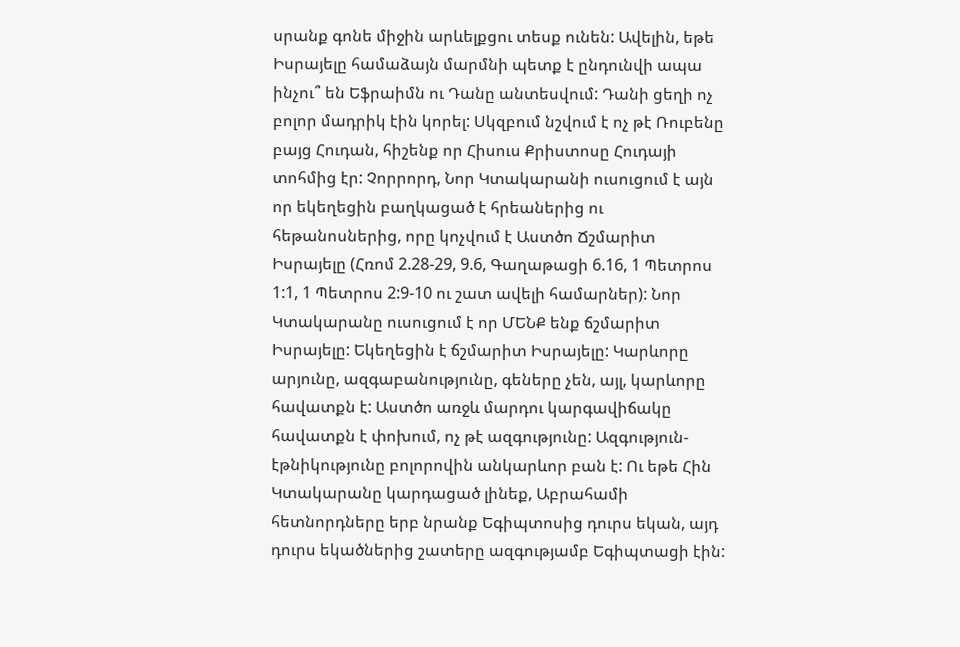սրանք գոնե միջին արևելքցու տեսք ունեն: Ավելին, եթե Իսրայելը համաձայն մարմնի պետք է ընդունվի ապա ինչու՞ են Եֆրաիմն ու Դանը անտեսվում: Դանի ցեղի ոչ բոլոր մադրիկ էին կորել: Սկզբում նշվում է ոչ թէ Ռուբենը բայց Հուդան, հիշենք որ Հիսուս Քրիստոսը Հուդայի տոհմից էր: Չորրորդ, Նոր Կտակարանի ուսուցում է այն որ եկեղեցին բաղկացած է հրեաներից ու հեթանոսներից, որը կոչվում է Աստծո Ճշմարիտ Իսրայելը (Հռոմ 2.28-29, 9.6, Գաղաթացի 6.16, 1 Պետրոս 1:1, 1 Պետրոս 2:9-10 ու շատ ավելի համարներ): Նոր Կտակարանը ուսուցում է որ ՄԵՆՔ ենք ճշմարիտ Իսրայելը: Եկեղեցին է ճշմարիտ Իսրայելը: Կարևորը արյունը, ազգաբանությունը, գեները չեն, այլ, կարևորը հավատքն է: Աստծո առջև մարդու կարգավիճակը հավատքն է փոխում, ոչ թէ ազգությունը: Ազգություն-էթնիկությունը բոլորովին անկարևոր բան է: Ու եթե Հին Կտակարանը կարդացած լինեք, Աբրահամի հետնորդները երբ նրանք Եգիպտոսից դուրս եկան, այդ դուրս եկածներից շատերը ազգությամբ Եգիպտացի էին: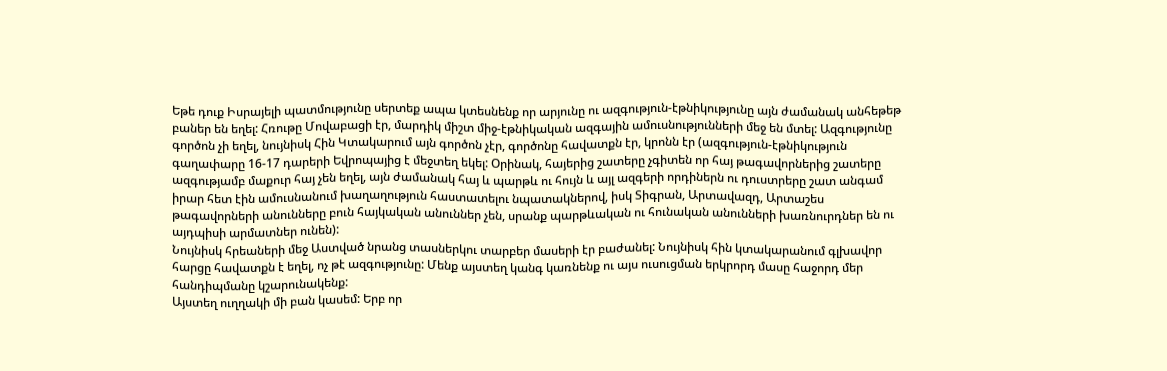Եթե դուք Իսրայելի պատմությունը սերտեք ապա կտեսնենք որ արյունը ու ազգություն-էթնիկությունը այն ժամանակ անհեթեթ բաներ են եղել: Հռութը Մովաբացի էր, մարդիկ միշտ միջ-էթնիկական ազգային ամուսնությունների մեջ են մտել: Ազգությունը գործոն չի եղել, նույնիսկ Հին Կտակարում այն գործոն չէր, գործոնը հավատքն էր, կրոնն էր (ազգություն-էթնիկություն գաղափարը 16-17 դարերի Եվրոպայից է մեջտեղ եկել: Օրինակ, հայերից շատերը չգիտեն որ հայ թագավորներից շատերը ազգությամբ մաքուր հայ չեն եղել, այն ժամանակ հայ և պարթև ու հույն և այլ ազգերի որդիներն ու դուստրերը շատ անգամ իրար հետ էին ամուսնանում խաղաղություն հաստատելու նպատակներով, իսկ Տիգրան, Արտավազդ, Արտաշես թագավորների անունները բուն հայկական անուններ չեն, սրանք պարթևական ու հունական անունների խառնուրդներ են ու այդպիսի արմատներ ունեն):
Նույնիսկ հրեաների մեջ Աստված նրանց տասներկու տարբեր մասերի էր բաժանել: Նույնիսկ հին կտակարանում գլխավոր հարցը հավատքն է եղել, ոչ թէ ազգությունը: Մենք այստեղ կանգ կառնենք ու այս ուսուցման երկրորդ մասը հաջորդ մեր հանդիպմանը կշարունակենք:
Այստեղ ուղղակի մի բան կասեմ: Երբ որ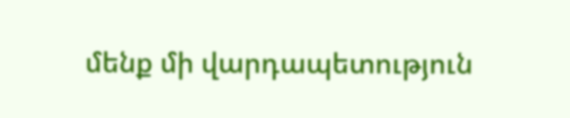մենք մի վարդապետություն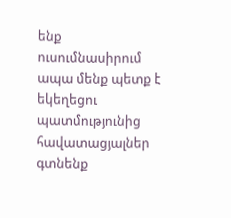ենք ուսումնասիրում ապա մենք պետք է եկեղեցու պատմությունից հավատացյալներ գտնենք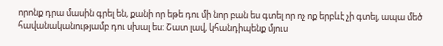որոնք դրա մասին գրել են, քանի որ եթե դու մի նոր բան ես գտել որ ոչ ոք երբևէ չի գտել, ապա մեծ հավանականությամբ դու սխալ ես: Շատ լավ, կհանդիպենք մյուս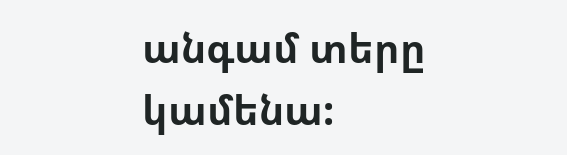անգամ տերը կամենա: